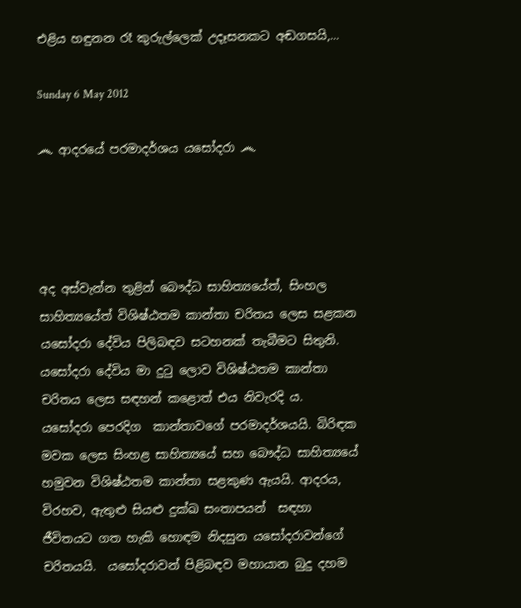එළිය හඳුනන රෑ කුරුල්ලෙක් උදෑසනකට අඬගසයි,...

Sunday 6 May 2012

෴ ආදරයේ පරමාදර්ශය යසෝදරා ෴




අද අස්වැන්න තුළින් බෞද්ධ සාහිත්‍යයේත්, සිංහල සාහිත්‍යයේත් විශිෂ්ඨතම කාන්තා චරිතය ලෙස සළකන යසෝදරා දේවිය පිලිබඳව සටහනක් තැබීමට සිතුනි. යසෝදරා දේවිය මා දුටු ලොව විශිෂ්ඨතම කාන්තා චරිතය ලෙස සඳහන් කළොත් එය නිවැරදි ය. යසෝදරා පෙරදිග  කාන්තාවගේ පරමාදර්ශයයි. බිරිඳක මවක ලෙස සිංහළ සාහිත්‍යයේ සහ බෞද්ධ සාහිත්‍යයේ හමුවන විශිෂ්ඨතම කාන්තා සළකුණ ඇයයි. ආදරය, විරහව, ඇතුළු සියළු දුක්ඛ සංතාපයන්  සඳහා ජීවිතයට ගත හැකි හොඳම නිදසුන යසෝදරාවන්ගේ චරිතයයි.  යසෝදරාවන් පිළිබඳව මහායාන බුදු දහම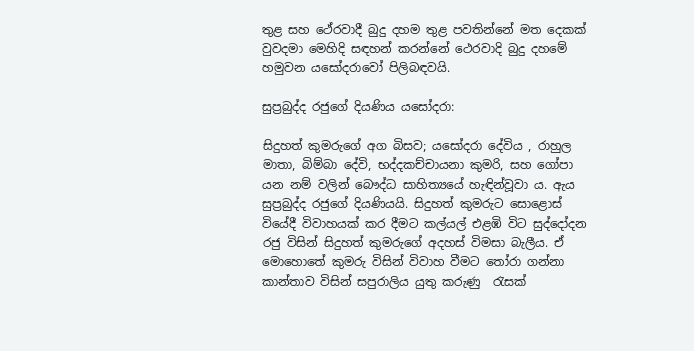තුළ සහ ථේරවාදී බුදු දහම තුළ පවතින්නේ මත දෙකක් වුවදමා මෙහිදි සඳහන් කරන්නේ ථෙරවාදි බුදු දහමේ හමුවන යසෝදරාවෝ පිලිබඳවයි.

සුප්‍රබුද්ද රජුගේ දියණිය යසෝදරා:

සිදුහත් කුමරුගේ අග බිසව; යසෝදරා දේවිය , රාහුල මාතා, බිම්බා දේවි, භද්දකච්චායනා කුමරි, සහ ගෝපා යන නම් වලින් බෞද්ධ සාහිත්‍යයේ හැඳින්වූවා ය. ඇය සුප්‍රබුද්ද රජුගේ දියණියයි. සිදුහත් කුමරුට සොළොස් වියේදී විවාහයක් කර දීමට කල්යල් එළඹි විට සුද්දෝදන රජු විසින් සිදුහත් කුමරුගේ අදහස් විමසා බැලීය. ඒ මොහොතේ කුමරු විසින් විවාහ වීමට තෝරා ගන්නා කාන්තාව විසින් සපුරාලිය යුතු කරුණු  රැසක්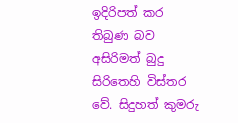ඉදිරිපත් කර තිබුණ බව අසිරිමත් බුදු සිරිතෙහි විස්තර වේ. සිදුහත් කුමරු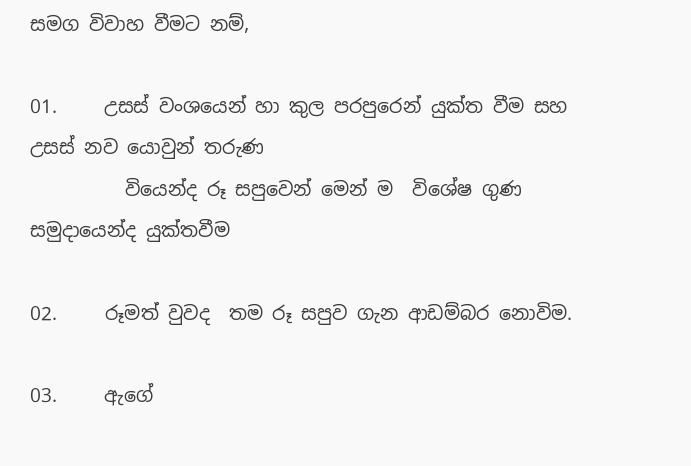සමග විවාහ වීමට නම්,

01.     උසස් වංශයෙන් හා කුල පරපුරෙන් යුක්ත වීම සහ උසස් නව යොවුන් තරුණ
          වියෙන්ද රූ සපුවෙන් මෙන් ම  විශේෂ ගුණ සමුදායෙන්ද යුක්තවීම

02.     රූමත් වුවද  තම රූ සපුව ගැන ආඩම්බර නොවිම.

03.     ඇගේ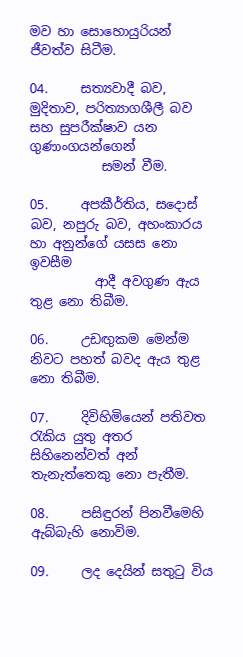මව හා සොහොයුරියන් ජීවත්ව සිටීම.

04.     සත්‍යවාදී බව, මුදිතාව, පරිත්‍යාගශීලී බව  සහ සුපරීක්ෂාව යන ගුණාංගයන්ගෙන්
           සමන් වීම.

05.     අපකීර්තිය, සදොස් බව, නපුරු බව, අහංකාරය හා අනුන්ගේ යසස නො ඉවසීම
          ආදී අවගුණ ඇය තුළ නො තිබීම.

06.     උඩඟුකම මෙන්ම නිවට පහත් බවද ඇය තුළ නො තිබීම.

07.     දිවිහිමියෙන් පතිවත රැකිය යුතු අතර සිහිනෙන්වත් අන් තැනැත්තෙකු නො පැතීම.

08.     පසිඳුරන් පිනවීමෙහි ඇබ්බැහි නොවිම.

09.     ලද දෙයින් සතුටු විය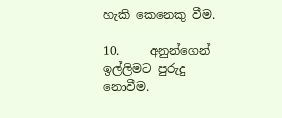හැකි කෙනෙකු වීම.

10.     අනුන්ගෙන් ඉල්ලිමට පුරුදු නොවීම.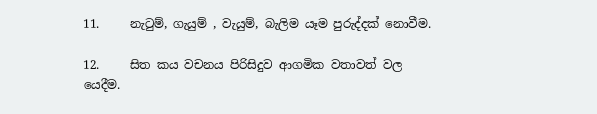11.     නැටුම්, ගැයුම් , වැයුම්, බැලිම යෑම පුරුද්දක් නොවීම.

12.     සිත කය වචනය පිරිසිදුව ආගමික වතාවත් වල යෙදීම.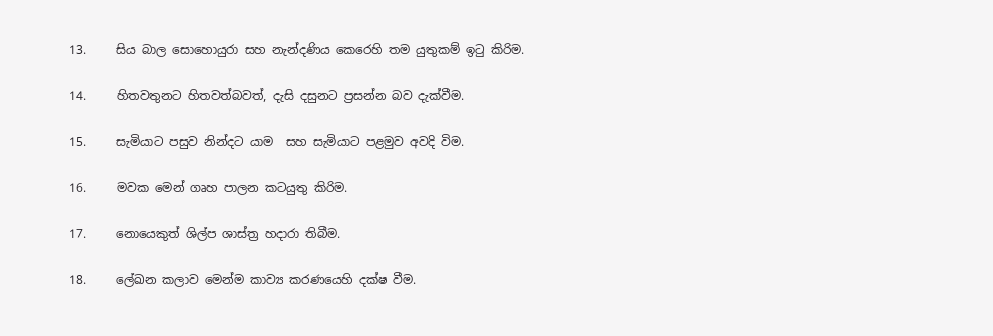13.     සිය බාල සොහොයුරා සහ නැන්දණිය කෙරෙහි තම යුතුකම් ඉටු කිරිම.

14.     හිතවතුනට හිතවත්බවත්, දැසි දසුනට ප්‍රසන්න බව දැක්වීම.

15.     සැමියාට පසුව නින්දට යාම  සහ සැමියාට පළමුව අවදි විම.

16.     මවක මෙන් ගෘහ පාලන කටයුතු කිරිම.

17.     නොයෙකුත් ශිල්ප ශාස්ත්‍ර හදාරා තිබීම.

18.     ලේඛන කලාව මෙන්ම කාව්‍ය කරණයෙහි දක්ෂ වීම.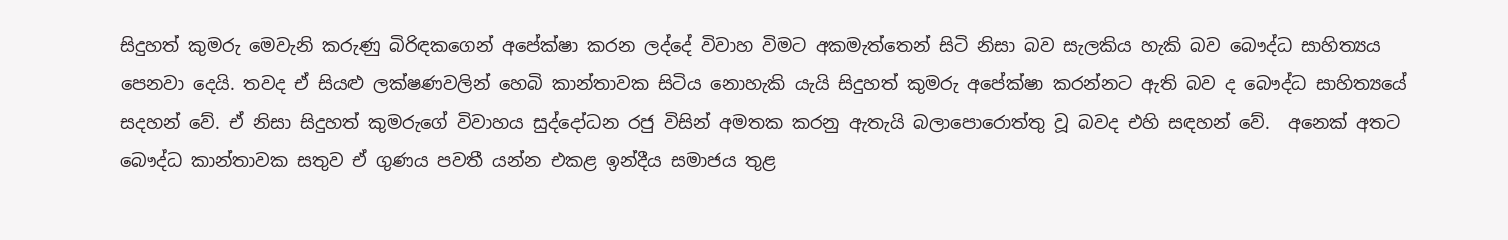සිදුහත් කුමරු මෙවැනි කරුණු බිරිඳකගෙන් අපේක්ෂා කරන ලද්දේ විවාහ විමට අකමැත්තෙන් සිටි නිසා බව සැලකිය හැකි බව බෞද්ධ සාහිත්‍යය පෙනවා දෙයි. තවද ඒ සියළු ලක්ෂණවලින් හෙබි කාන්තාවක සිටිය නොහැකි යැයි සිදුහත් කුමරු අපේක්ෂා කරන්නට ඇති බව ද බෞද්ධ සාහිත්‍යයේ සදහන් වේ. ඒ නිසා සිදුහත් කුමරුගේ විවාහය සුද්දෝධන රජු විසින් අමතක කරනු ඇතැයි බලාපොරොත්තු වූ බවද එහි සඳහන් වේ.  අනෙක් අතට බෞද්ධ කාන්තාවක සතුව ඒ ගුණය පවතී යන්න එකළ ඉන්දීය සමාජය තුළ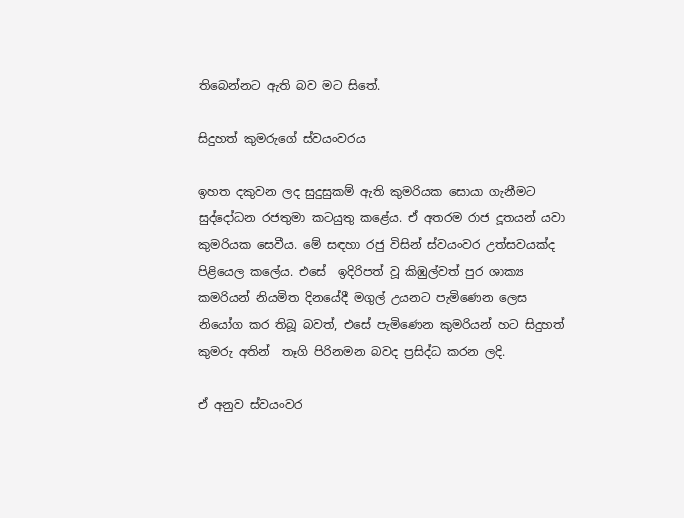තිබෙන්නට ඇති බව මට සිතේ.

සිදුහත් කුමරුගේ ස්වයංවරය

ඉහත දකුවන ලද සුදුසුකම් ඇති කුමරියක සොයා ගැනීමට සුද්දෝධන රජතුමා කටයුතු කළේය. ඒ අතරම රාජ දූතයන් යවා කුමරියක සෙවීය. මේ සඳහා රජු විසින් ස්වයංවර උත්සවයක්ද පිළියෙල කලේය. එසේ  ඉදිරිපත් වූ කිඹුල්වත් පුර ශාක්‍ය කමරියන් නියමිත දිනයේදී මගුල් උයනට පැමිණෙන ලෙස නියෝග කර තිබූ බවත්, එසේ පැමිණෙන කුමරියන් හට සිදුහත් කුමරු අතින්  තෑගි පිරිනමන බවද ප්‍රසිද්ධ කරන ලදි.

ඒ අනුව ස්වයංවර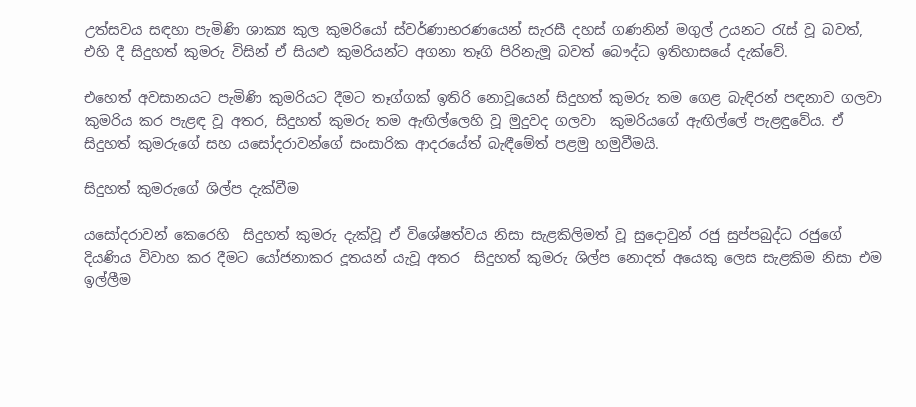උත්සවය සඳහා පැමිණි ශාක්‍ය කුල කුමරියෝ ස්වර්ණාභරණයෙන් සැරසී දහස් ගණනින් මගුල් උයනට රැස් වූ බවත්,  එහි දී සිදුහත් කුමරු විසින් ඒ සියළු කුමරියන්ට අගනා තෑගි පිරිනැමූ බවත් බෞද්ධ ඉතිහාසයේ දැක්වේ.

එහෙත් අවසානයට පැමිණි කුමරියට දීමට තෑග්ගක් ඉතිරි නොවූයෙන් සිදුහත් කුමරු තම ගෙළ බැඳිරන් පඳනාව ගලවා කුමරිය කර පැළඳ වූ අතර, සිදුහත් කුමරු තම ඇඟිල්ලෙහි වූ මුදුවද ගලවා  කුමරියගේ ඇඟිල්ලේ පැළඳුවේය. ඒ සිදුහත් කුමරුගේ සහ යසෝදරාවන්ගේ සංසාරික ආදරයේත් බැඳීමේත් පළමු හමුවීමයි.

සිදුහත් කුමරුගේ ශිල්ප දැක්වීම

යසෝදරාවන් කෙරෙහි  සිදුහත් කුමරු දැක්වූ ඒ විශේෂත්වය නිසා සැළකිලිමත් වූ සුදොවුන් රජු සුප්පබුද්ධ රජුගේ දියණිය විවාහ කර දීමට යෝජනාකර දූතයන් යැවූ අතර  සිදුහත් කුමරු ශිල්ප නොදත් අයෙකු ලෙස සැළකිම නිසා එම ඉල්ලීම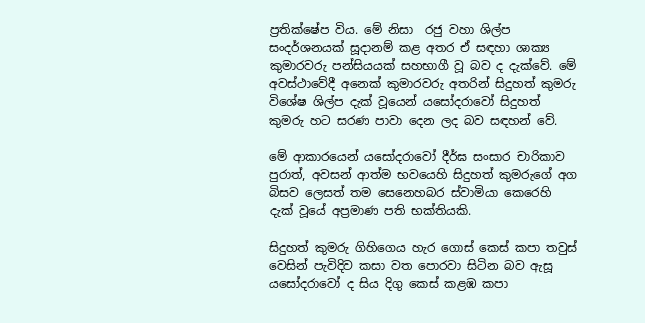ප්‍රතික්ෂේප විය. මේ නිසා  රජු වහා ශිල්ප සංදර්ශනයක් සූදානම් කළ අතර ඒ සඳහා ශාක්‍ය කුමාරවරු පන්සියයක් සහභාගී වූ බව ද දැක්වේ. මේ අවස්ථාවේදී අනෙක් කුමාරවරු අතරින් සිදුහත් කුමරු විශේෂ ශිල්ප දැක් වූයෙන් යසෝදරාවෝ සිදුහත් කුමරු හට සරණ පාවා දෙන ලද බව සඳහන් වේ.

මේ ආකාරයෙන් යසෝදරාවෝ දීර්ඝ සංසාර චාරිකාව පුරාත්, අවසන් ආත්ම භවයෙහි සිදුහත් කුමරුගේ අග බිසව ලෙසත් තම සෙනෙහබර ස්වාමියා කෙරෙහි දැක් වූයේ අප්‍රමාණ පති භක්තියකි.

සිදුහත් කුමරු ගිහිගෙය හැර ගොස් කෙස් කපා තවුස් වෙසින් පැවිදිව කසා වත පොරවා සිටින බව ඇසූ යසෝදරාවෝ ද සිය දිගු කෙස් කළඹ කපා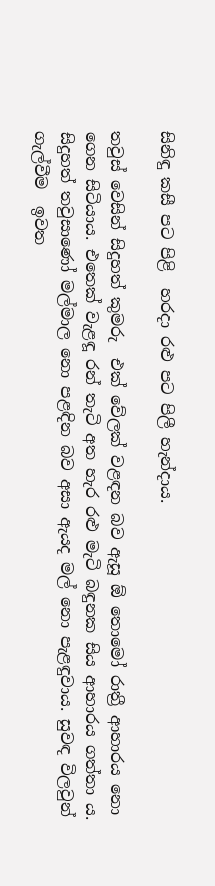සිනිඳු කසී පට පිළි  හරදා රළු පට පිලී හැන්දාය.

තවුස් වෙසින් සිදුහත් කුමරු  එක් වේලක් වළඳන බව ඇසූ ඕ තොමෝ රාත්‍රී ආහාරය නො ගෙන සිටියාය. එතෙක් වැළඳූ රන් තැටි අත හැර රළු මැටි බඳුනක සිය ආහාරය ගත්තා ය. සිදුහත් තවුසාණෝ මල්මාල නො පළඳින බව අසා ඇයද මල් නො පැළඳුවාය. සුවඳ විලවුන් ගැල්වීම  ඉවත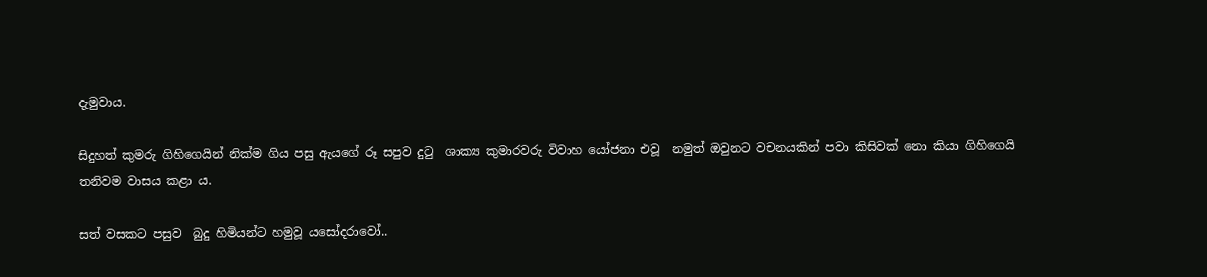දැමුවාය.

සිදුහත් කුමරු ගිහිගෙයින් නික්ම ගිය පසු ඇයගේ රූ සපුව දුටු  ශාක්‍ය කුමාරවරු විවාහ යෝජනා එවූ  නමුත් ඔවුනට වචනයකින් පවා කිසිවක් නො කියා ගිහිගෙයි තනිවම වාසය කළා ය.

සත් වසකට පසුව  බුදු හිමියන්ට හමුවූ යසෝදරාවෝ..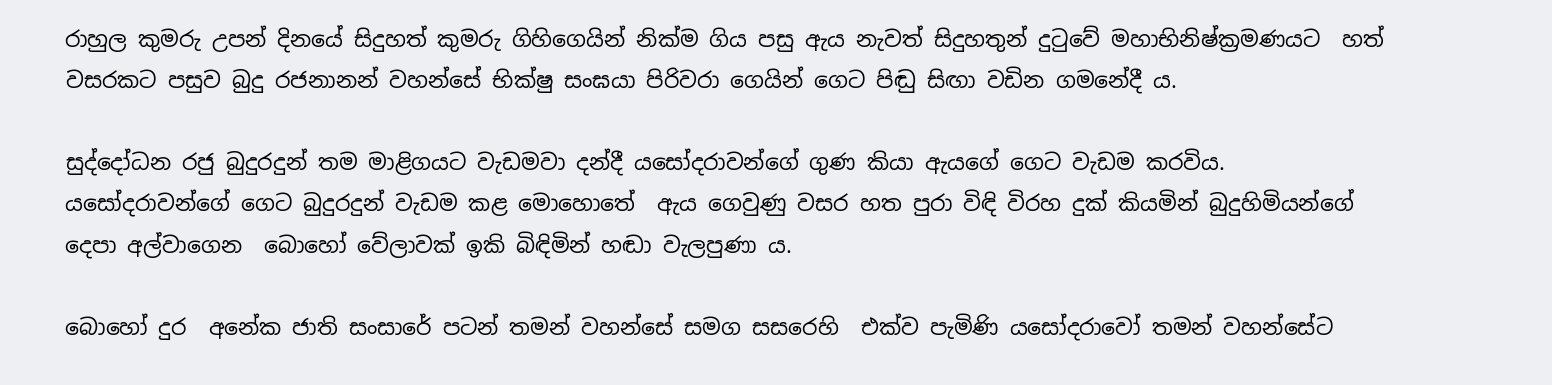රාහුල කුමරු උපන් දිනයේ සිදුහත් කුමරු ගිහිගෙයින් නික්ම ගිය පසු ඇය නැවත් සිදුහතුන් දුටුවේ මහාභිනිෂ්ක්‍රමණයට  හත් වසරකට පසුව බුදු රජනානන් වහන්සේ භික්ෂු සංඝයා පිරිවරා ගෙයින් ගෙට පිඬු සිඟා වඩින ගමනේදී ය.

සුද්දෝධන රජු බුදුරදුන් තම මාළිගයට වැඩමවා දන්දී යසෝදරාවන්ගේ ගුණ කියා ඇයගේ ගෙට වැඩම කරවිය. යසෝදරා‍වන්ගේ ගෙට බුදුරදුන් වැඩම කළ මොහොතේ  ඇය ගෙවුණු වසර හත පුරා විඳි විරහ දුක් කියමින් බුදුහිමියන්ගේ දෙපා අල්වාගෙන  බොහෝ වේලාවක් ඉකි බිඳිමින් හඬා වැලපුණා ය.

බොහෝ දුර  අනේක ජාති සංසාරේ පටන් තමන් වහන්සේ සමග සසරෙහි  එක්ව පැමිණි යසෝදරාවෝ තමන් වහන්සේට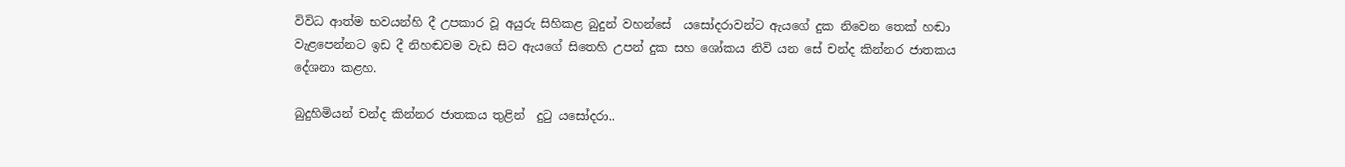විවිධ ආත්ම භවයන්හි දී උපකාර වූ අයුරු සිහිකළ බුදුන් වහන්සේ  යසෝදරාවන්ට ඇයගේ දුක නිවෙන තෙක් හඬා වැළපෙන්නට ඉඩ දී නිහඬවම වැඩ සිට ඇයගේ සිතෙහි උපන් දුක සහ ශෝකය නිවි යන සේ චන්ද කින්නර ජාතකය දේශනා කළහ.

බුදුහිමියන් චන්ද කින්නර ජාතකය තුළින්  දුටු යසෝදරා..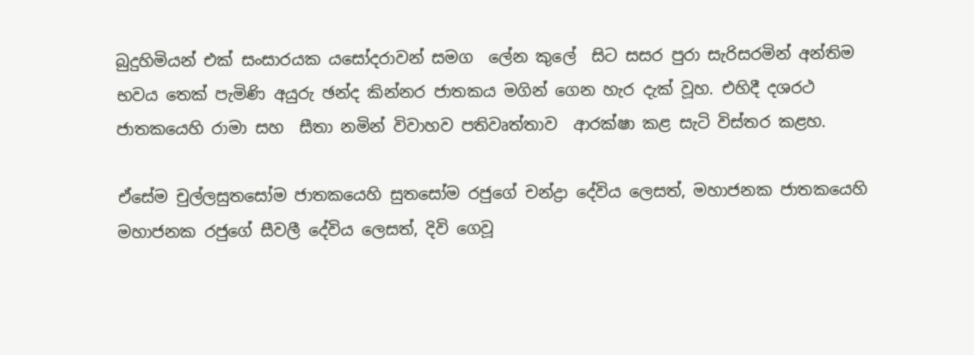බුදුහිමියන් එක් සංසාරයක යසෝදරාවන් සමග  ලේන කුලේ  සිට සසර පුරා සැරිසරමින් අන්තිම භවය තෙක් පැමිණි අයුරු ඡන්ද කින්නර ජාතකය මගින් ගෙන හැර දැක් වූහ. එහිදී දශරථ ජාතකයෙහි රාමා සහ  සීතා නමින් විවාහව පතිවෘත්තාව  ආරක්ෂා කළ සැටි විස්තර කළහ.

ඒසේම චුල්ලසුතසෝම ජාතකයෙහි සුතසෝම රජුගේ චන්ද්‍රා දේවිය ලෙසත්, මහාජනක ජාතකයෙහි මහාජනක රජුගේ සීවලී දේවිය ලෙසත්, දිවි ගෙවූ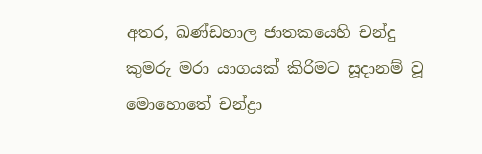අතර, ඛණ්ඩහාල ජාතකයෙහි චන්දු කුමරු මරා යාගයක් කිරිමට සූදානම් වූ මොහො‍‍තේ චන්ද්‍රා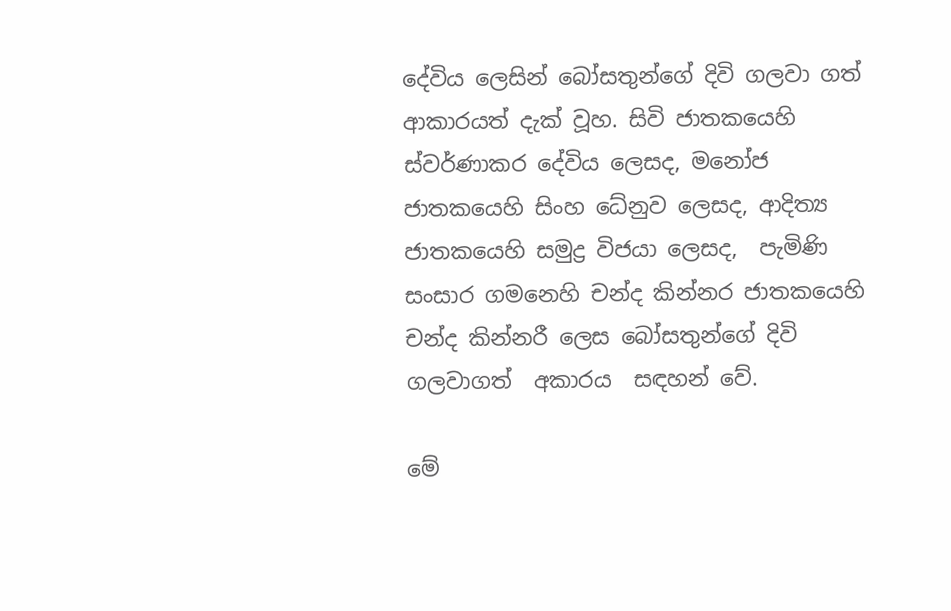දේවිය ලෙසින් බෝසතුන්ගේ දිවි ගලවා ගත් ආකාරයත් දැක් වූහ. සිවි ජාතකයෙහි ස්වර්ණාකර දේවිය ලෙසද, මනෝජ ජාතකයෙහි සිංහ ධේනුව ලෙසද, ආදිත්‍ය ජාතකයෙහි සමුද්‍ර විජයා ලෙසද,  පැමිණි සංසාර ගමනෙහි චන්ද කින්නර ජාතකයෙහි චන්ද කින්නරී ලෙස බෝසතුන්ගේ දිවි ගලවාගත්  අකාරය  සඳහන් වේ.

මේ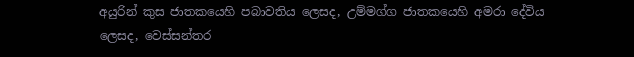අයුරින් කුස ජාතකයෙහි පබාවතිය ලෙසද, උම්මග්ග ජාතකයෙහි අමරා දේවිය ලෙසද, වෙස්සන්තර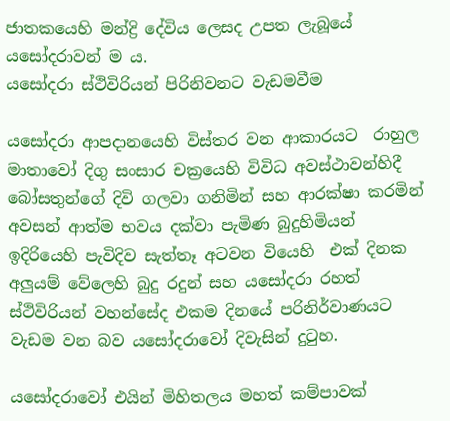ජාතකයෙහි මන්ද්‍රි දේවිය ලෙසද උපත ලැබූයේ යසෝදරාවන් ම ය.
යසෝදරා ස්ථිවිරියන් පිරිනිවනට වැඩමවීම

යසෝදරා ආපදානයෙහි විස්තර වන ආකාරයට  රාහුල මාතාවෝ දිගු සංසාර චක්‍රයෙහි විවිධ අවස්ථාවන්හිදී  බෝසතුන්ගේ දිවි ගලවා ගනිමින් සහ ආරක්ෂා කරමින් අවසන් ආත්ම භවය දක්වා පැමිණ බුදුහිමියන් ඉදිරියෙහි පැවිදිව සැත්තෑ අටවන වියෙහි  එක් දිනක අලුයම් වේලෙහි බුදු රදුන් සහ යසෝදරා රහත් ස්ථිවිරියන් වහන්සේද එකම දිනයේ පරිනිර්වාණයට වැඩම වන බව යසෝදරාවෝ දිවැසින් දුටුහ.

යසෝදරාවෝ එයින් මිහිතලය මහත් කම්පාවක්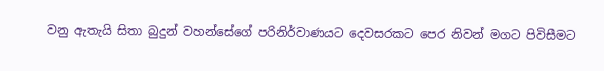වනු ඇතැයි සිතා බුදුන් වහන්සේගේ පරිනිර්වාණයට දෙවසරකට පෙර නිවන් මගට පිවිසීමට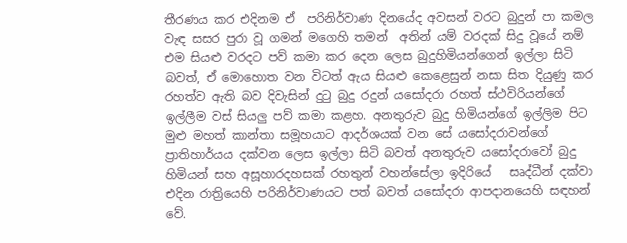තීරණය කර එදිනම ඒ  පරිනිර්වාණ දිනයේද අවසන් වරට බුදුන් පා කමල වැඳ සසර පුරා වූ ගමන් මගෙහි තමන්  අතින් යම් වරදක් සිදු වූයේ නම් එම සියළු වරදට පව් කමා කර දෙන ලෙස බුදුහිමියන්ගෙන් ඉල්ලා සිටි බවත්, ඒ මොහොත වන විටත් ඇය සියළු කෙළෙසුන් නසා සිත දියුණු කර රහත්ව ඇති බව දිවැසින් දුටු බුදු රදුන් යසෝදරා රහත් ස්ථවිරියන්ගේ  ඉල්ලීම වස් සියලු පව් කමා කළහ. අනතුරුව බුදු හිමියන්ගේ ඉල්ලිම පිට  මුළු මහත් කාන්තා සමූහයාට ආදර්ශයක් වන සේ යසෝදරාවන්ගේ ප්‍රාතිහාර්යය දක්වන ලෙස ඉල්ලා සිටි බවත් අනතුරුව යසෝදරාවෝ බුදු හිමියන් සහ අසූහාරදහසක් රහතුන් වහන්සේලා ඉදිරියේ   සෘද්ධීන් දක්වා එදින රාත්‍රියෙහි පරිනිර්වාණයට පත් බවත් යසෝදරා ආපදානයෙහි සඳහන් වේ.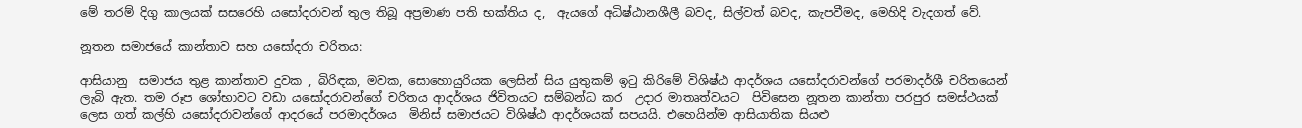මේ තරම් දිගු කාලයක් සසරෙහි යසෝදරාවන් තුල තිබූ අප්‍රමාණ පති භක්තිය ද,  ඇයගේ අධිෂ්ඨානශීලී බවද, සිල්වත් බවද, කැපවීමද, මෙහිදි වැදගත් වේ.

නූතන සමාජයේ කාන්තාව සහ යසෝදරා චරිතය:

ආසියානු  සමාජය තුළ කාන්තාව දුවක , බිරිඳක, මවක, සොහොයුරියක ලෙසින් සිය යුතුකම් ඉටු කිරිමේ විශිෂ්ඨ ආදර්ශය යසෝදරාවන්ගේ පරමාදර්ශී චරිතයෙන් ලැබි ඇත. තම රූප ශෝභාවට වඩා යසෝදරාවන්ගේ චරිතය ආදර්ශය ජිවිතයට සම්බන්ධ කර  උදාර මාතෘත්වයට  පිවිසෙන නූතන කාන්තා පරපුර සමස්ථයක් ලෙස ගත් කල්හි යසෝදරාවන්ගේ ආදරයේ පරමාදර්ශය  මිනිස් සමාජයට විශිෂ්ඨ ආදර්ශයක් සපයයි. එහෙයින්ම ආසියාතික සියළු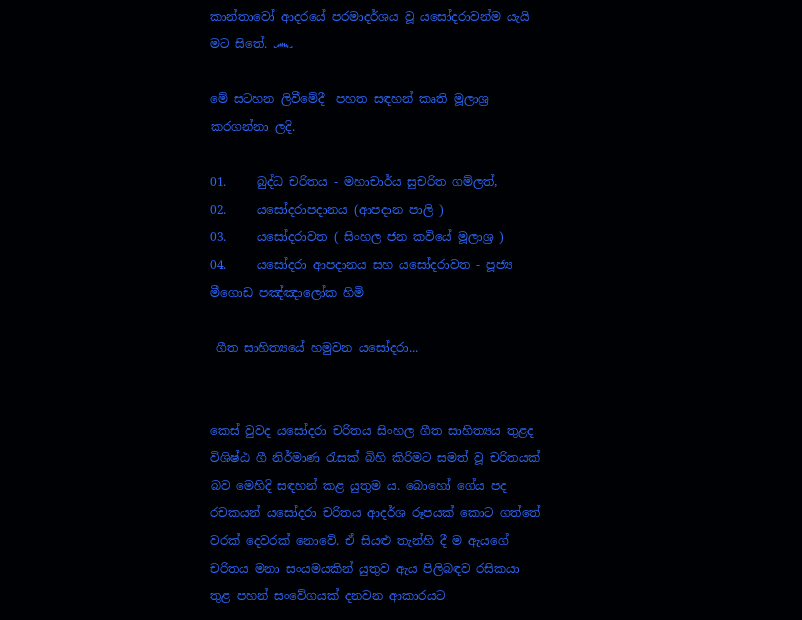කාන්තාවෝ ආදරයේ පරමාදර්ශය වූ යසෝදරාවන්ම යැයි මට සිතේ. ෴

මේ සටහන ලිවීමේදී  පහත සඳහන් කෘති මූලාශ්‍ර කරගන්නා ලදි.

01.     බුද්ධ චරිතය - මහාචාර්ය සුචරිත ගම්ලත්,
02.     යසෝදරාපදානය (ආපදාන පාලි )
03.     යසෝදරාවත ( සිංහල ජන කවියේ මූලාශ්‍ර )
04.     යසෝදරා ආපදානය සහ යසෝදරාවත - පූජ්‍ය මීගොඩ පඤ්ඤාලෝක හිමි

 ගීත සාහිත්‍යයේ හමුවන යසෝදරා...


කෙස් වුවද යසෝදරා චරිතය සිංහල ගීත සාහිත්‍යය තුළද විශිෂ්ඨ ගී නිර්මාණ රැසක් බිහි කිරිමට සමත් වූ චරිතයක් බව මෙහිදි සඳහන් කළ යුතුම ය. බොහෝ ගේය පද රචකයන් යසෝදරා චරිතය ආදර්ශ රූපයක් කොට ගත්තේ වරක් දෙවරක් නොවේ. ඒ සියළු තැන්හි දී ම ඇයගේ චරිතය මනා සංයමයකින් යුතුව ඇය පිලිබඳව රසිකයා තුළ පහන් සංවේගයක් දනවන ආකාරයට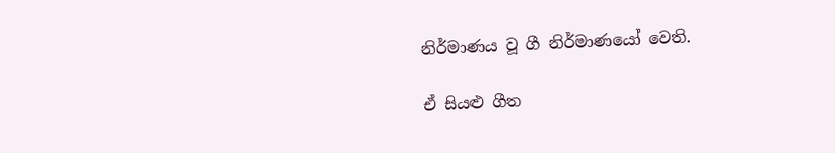නිර්මාණය වූ ගී නිර්මාණයෝ වෙති.

ඒ සියළු ගීත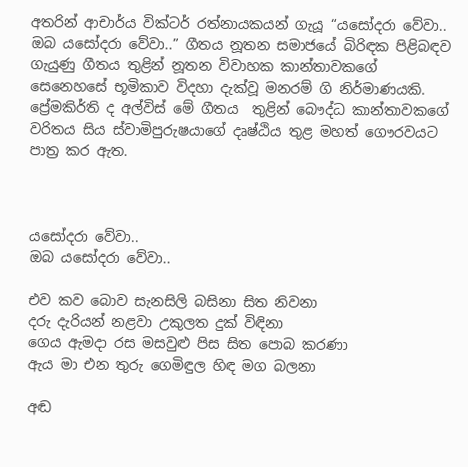අතරින් ආචාර්ය වික්ටර් රත්නායකයන් ගැයූ “යසෝදරා වේවා.. ඔබ යසෝදරා වේවා..” ගීතය නූතන සමාජයේ බිරිඳක පිළිබඳව ගැයුණු ගීතය තුළින් නූතන විවාහක කාන්තාවකගේ සෙනෙහසේ භූමිකාව විදහා දැක්වූ මනරම් ගි නිර්මාණයකි. ප්‍රේමකිර්ති ද අල්විස් මේ ගීතය  තුළින් බෞද්ධ කාන්තාවකගේ වරිතය සිය ස්වාමිපුරුෂයාගේ දෘෂ්ඨිය තුළ මහත් ගෞරවයට පාත්‍ර කර ඇත.



යසෝදරා වේවා..
ඔබ යසෝදරා වේවා..

එව කව බොව සැනසිලි බසිනා සිත නිවනා
දරු දැරියන් නළවා උකුලත දුක් විඳිනා
ගෙය ඇමදා රස මසවුළු පිස සිත පොබ කරණා
ඇය මා එන තුරු ගෙමිඳුල හිඳ මග බලනා

අඬ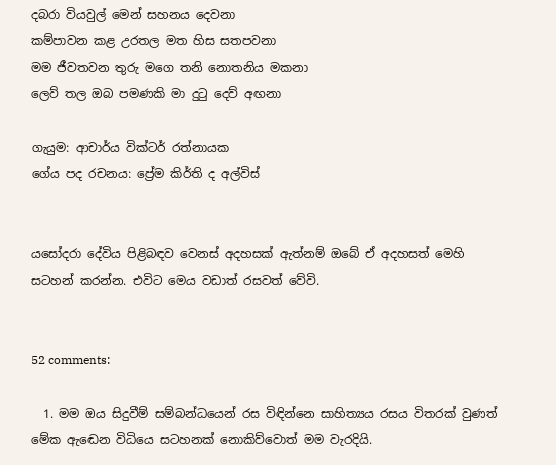දබරා වියවුල් මෙන් සහනය දෙවනා
කම්පාවන කළ උරතල මත හිස සතපවනා
මම ජීවතවන තුරු මගෙ තනි නොතනිය මකනා
ලෙව් තල ඔබ පමණකි මා දුටු දෙව් අඟනා

ගැයුම: ආචාර්ය වික්ටර් රත්නායක
ගේය පද රචනය: ප්‍රේම කිර්ති ද අල්විස්


යසෝදරා දේවිය පිළිබඳව වෙනස් අදහසක් ඇත්නම් ඔබේ ඒ අදහසත් මෙහි සටහන් කරන්න. එවිට මෙය වඩාත් රසවත් වේවි.


52 comments:

  1. මම ඔය සිදුවීම් සම්බන්ධයෙන් රස විඳින්නෙ සාහිත්‍යය රසය විතරක් වුණත් මේක ඇ‍‍ඬෙන විධියෙ සටහනක් නොකිව්වොත් මම වැරදියි.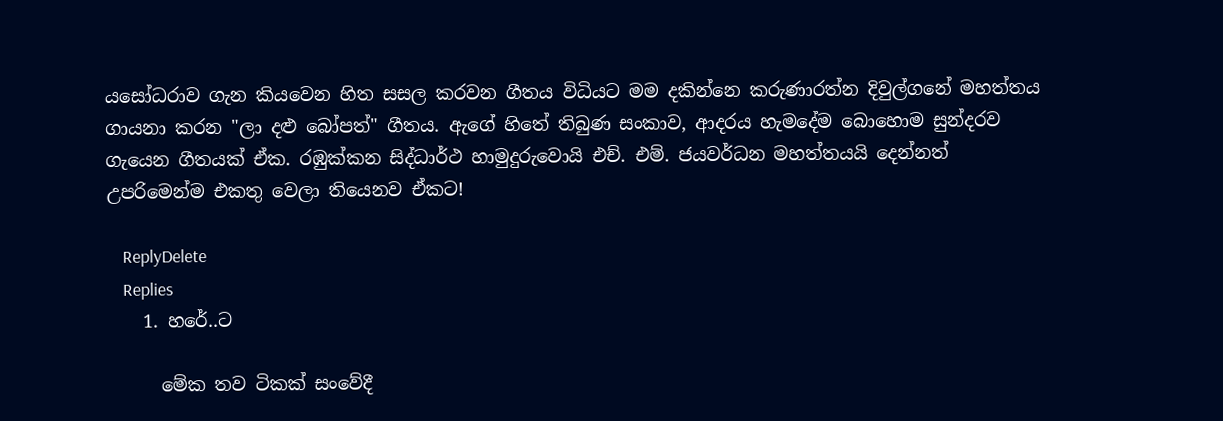යසෝධරාව ගැන කියවෙන හිත සසල කරවන ගීතය විධියට මම දකින්නෙ කරුණාරත්න දිවුල්ගනේ මහත්තය ගායනා කරන "ලා දළු බෝපත්" ගීතය. ඇගේ හිතේ තිබුණ සංකාව, ආදරය හැමදේම බොහොම සුන්දරව ගැයෙන ගීතයක් ඒක. රඹුක්කන සිද්ධාර්ථ හාමුදුරුවොයි එච්. එම්. ජයවර්ධන මහත්තයයි දෙන්නත් උපරිමෙන්ම එකතු වෙලා තියෙනව ඒකට!

    ReplyDelete
    Replies
    1. හරේ..ට

      මේක තව ටිකක් සංවේදී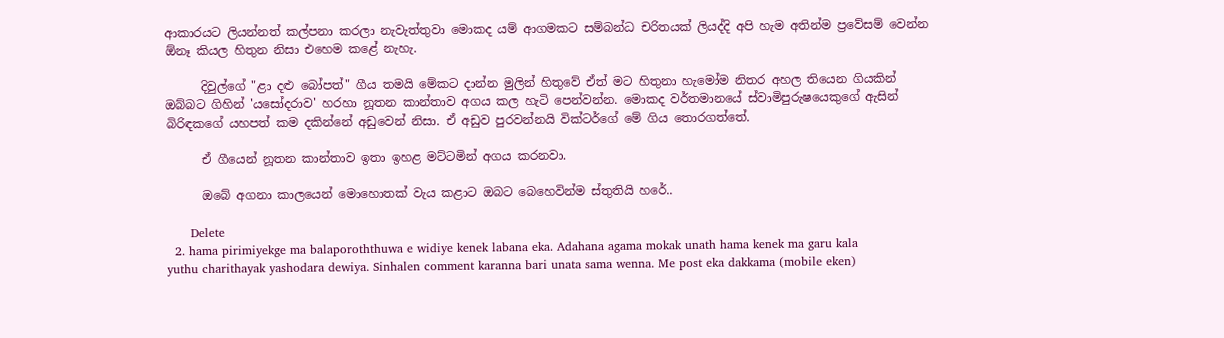ආකාරයට ලියන්නත් කල්පනා කරලා නැවැත්තුවා මොකද යම් ආගමකට සම්බන්ධ චරිතයක් ලියද්දි අපි හැම අතින්ම ප්‍රවේසම් වෙන්න ඕනෑ කියල හිතුන නිසා එහෙම කළේ නැහැ.

      දිවුල්ගේ "ළා දළු බෝපත්" ගීය තමයි මේකට දාන්න මුලින් හිතුවේ ඒත් මට හිතුනා හැමෝම නිතර අහල තියෙන ගියකින් ඔබ්බට ගිහින් 'යසෝදරාව' හරහා නූතන කාන්තාව අගය කල හැටි පෙන්වන්න. මොකද වර්තමානයේ ස්වාමිපුරුෂයෙකුගේ ඇසින් බිරිඳකගේ යහපත් කම දකින්නේ අඩුවෙන් නිසා. ඒ අඩුව පුරවන්නයි වික්ටර්ගේ මේ ගිය තොරගත්තේ.

      ඒ ගීයෙන් නූතන කාන්තාව ඉතා ඉහළ මට්ටමින් අගය කරනවා.

      ඔබේ අගනා කාලයෙන් මොහොතක් වැය කළාට ඔබට බෙහෙවින්ම ස්තුතියි හරේ..

      Delete
  2. hama pirimiyekge ma balaporoththuwa e widiye kenek labana eka. Adahana agama mokak unath hama kenek ma garu kala yuthu charithayak yashodara dewiya. Sinhalen comment karanna bari unata sama wenna. Me post eka dakkama (mobile eken)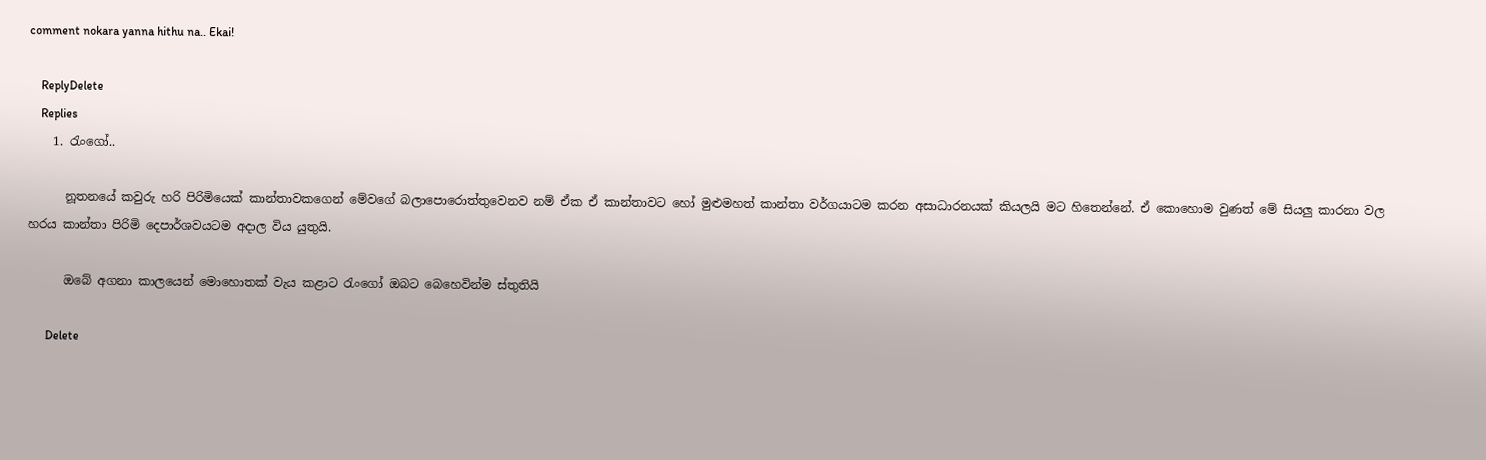comment nokara yanna hithu na.. Ekai!

    ReplyDelete
    Replies
    1. රැංගෝ..

      නූතනයේ කවුරු හරි පිරිමියෙක් කාන්තාවකගෙන් මේවගේ බලාපොරොත්තුවෙනව නම් ඒක ඒ කාන්තාවට හෝ මුළුමහත් කාන්තා වර්ගයාටම කරන අසාධාරනයක් කියලයි මට හිතෙන්නේ. ඒ කොහොම වුණත් මේ සියලු කාරනා වල හරය කාන්තා පිරිමි දෙපාර්ශවයටම අදාල විය යුතුයි.

      ඔබේ අගනා කාලයෙන් මොහොතක් වැය කළාට රැංගෝ ඔබට බෙහෙවින්ම ස්තුතියි

      Delete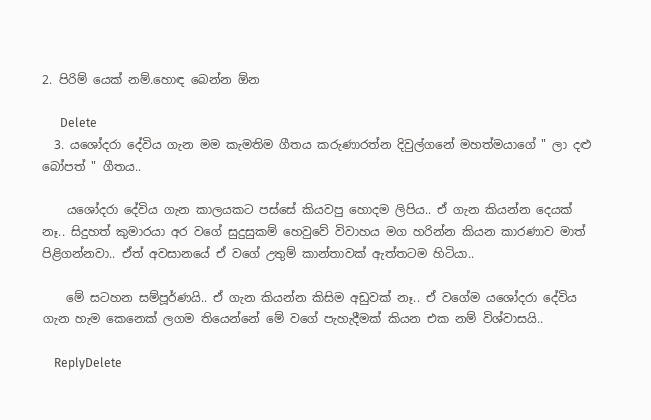2. පිරිම් යෙක් නම්.හොඳ බෙන්න ඕන

      Delete
  3. යශෝදරා දේවිය ගැන මම කැමතිම ගීතය කරුණාරත්න දිවුල්ගනේ මහත්මයාගේ " ලා දළු බෝපත් " ගීතය..

    යශෝදරා දේවිය ගැන කාලයකට පස්සේ කියවපු හොදම ලිපිය.. ඒ ගැන කියන්න දෙයක් නෑ.. සිදුහත් කුමාරයා අර වගේ සුදුසුකම් හෙවුවේ විවාහය මග හරින්න කියන කාරණාව මාත් පිළිගන්නවා.. ඒත් අවසානයේ ඒ වගේ උතුම් කාන්තාවක් ඇත්තටම හිටියා..

    මේ සටහන සම්පූර්ණයි.. ඒ ගැන කියන්න කිසිම අඩුවක් නෑ.. ඒ වගේම යශෝදරා දේවිය ගැන හැම කෙනෙක් ලගම තියෙන්නේ මේ වගේ පැහැදීමක් කියන එක නම් විශ්වාසයි..

    ReplyDelete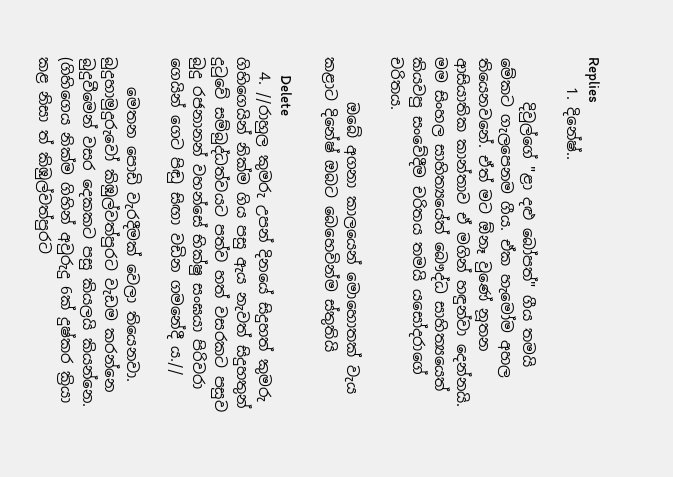Replies
    1. දිනේෂ්..

      දිවුල්ගේ "ළා දළු බෝපත්" ගීය තමයි මේකට ගැලපෙනම ගීය. ඒක හැමෝම අහල තියෙනවනේ. ඒත් මට ඕනෑ වුණේ නූතන ආසියාතික කාන්තාව ඒ මගින් හඳුන්වා දෙන්නයි. මම සිංහල සාහිත්‍යයේත් බෞද්ධ සාහිත්‍යයෙත් කියවපු සංවේදීම චරිතය තමයි යසෝදරාගේ චරිතය.

      ඔබේ අගනා කාලයෙන් මොහොතක් වැය කළාට දිනේෂ් ඔබට බෙහෙවින්ම ස්තුතියි

      Delete
  4. //රාහුල කුමරු උපන් දිනයේ සිදුහත් කුමරු ගිහිගෙයින් නික්ම ගිය පසු ඇය නැවත් සිදුහතුන් දුටුවේ සම්බුද්ධත්වයට පත්ව හත් වසරකට පසුව බුදු රජනානන් වහන්සේ භික්ෂු සංඝයා පිරිවරා ගෙයින් ගෙට පිඬු සිඟා වඩින ගමනේදී ය.//

    මෙතන පොඩි වැරදීමක් වෙලා තියෙනවා. බුදුහාමුදුරුවෝ කිඹුල්වත්පුරට වැඩම කරන්නෙ බුදුවීමෙන් වසර දෙකකට පසු කියලයි කියන්නෙ. (ගිහිගෙය නික්ම ගිහින් අවුරුදු 6ක් දුෂ්කර ක්‍රියා කළ නිසා ත් කිඹුල්වත්පුරට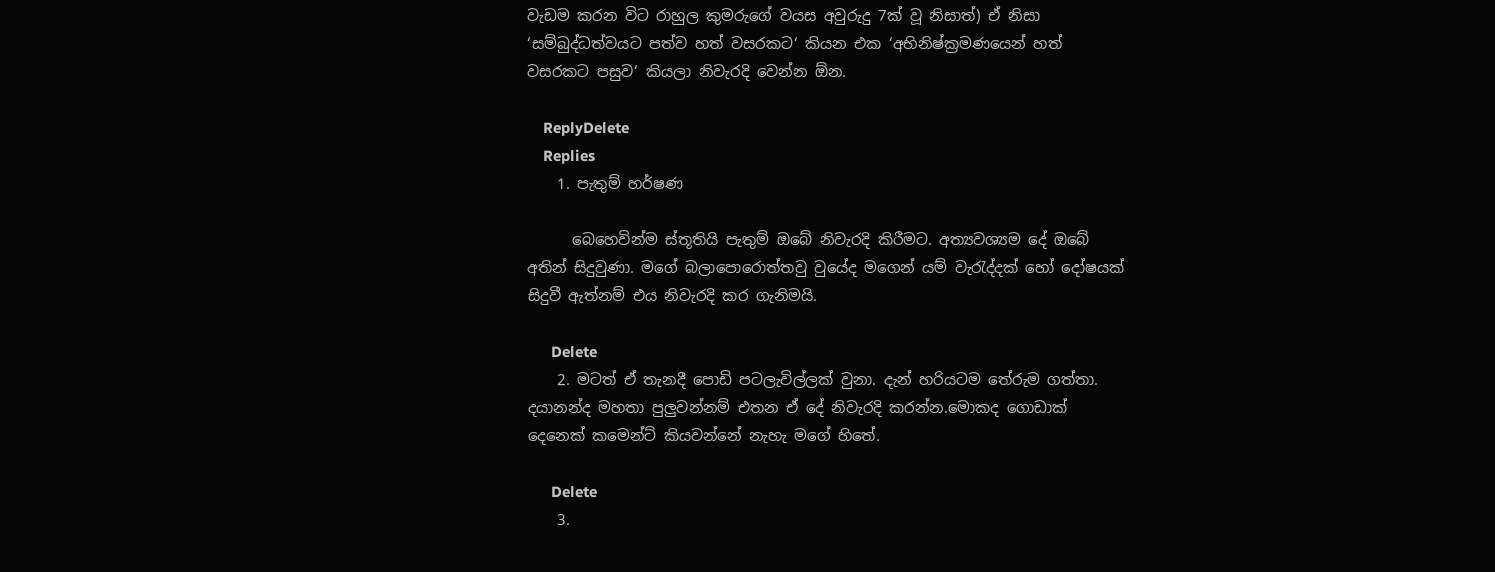වැඩම කරන විට රාහුල කුමරුගේ වයස අවුරුදු 7ක් වූ නිසාත්) ඒ නිසා ‘සම්බුද්ධත්වයට පත්ව හත් වසරකට‘ කියන එක ‘අභිනිෂ්ක්‍රමණයෙන් හත් වසරකට පසුව‘ කියලා නිවැරදි වෙන්න ඕන.

    ReplyDelete
    Replies
    1. පැතුම් හර්ෂණ

      බෙහෙවින්ම ස්තූතියි පැතුම් ඔබේ නිවැරදි කිරීමට. අත්‍යවශ්‍යම දේ ඔබේ අතින් සිදුවුණා. මගේ බලාපොරොත්තවු වුයේද මගෙන් යම් වැරැද්දක් හෝ දෝෂයක් සිදුවී ඇත්නම් එය නිවැරදි කර ගැනිමයි.

      Delete
    2. මටත් ඒ තැනදී පොඩි පටලැවිල්ලක් වුනා. දැන් හරියටම තේරුම ගත්තා. දයානන්ද මහතා පුලුවන්නම් එතන ඒ දේ නිවැරදි කරන්න.මොකද ගොඩාක් දෙනෙක් කමෙන්ට් කියවන්නේ නැහැ මගේ හිතේ.

      Delete
    3.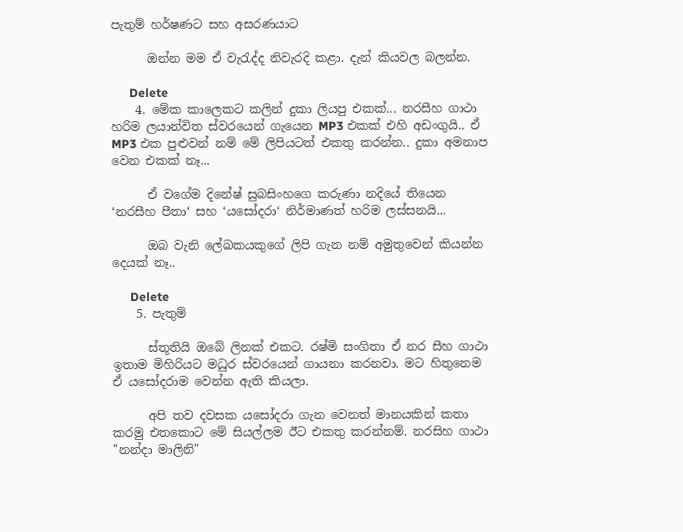පැතුම් හර්ෂණට සහ අසරණයාට

      ඔන්න මම ඒ වැරැද්ද නිවැරදි කළා. දැන් කියවල බලන්න.

      Delete
    4. මේක කාලෙකට කලින් දුකා ලියපු එකක්... නරසීහ ගාථා හරිම ලයාන්විත ස්වරයෙන් ගැයෙන MP3 එකක් එහි අඩංගුයි.. ඒ MP3 එක පුළුවන් නම් මේ ලිපියටත් එකතු කරන්න.. දුකා අමනාප වෙන එකක් නෑ...

      ඒ වගේම දිනේෂ් සුබසිංහගෙ කරුණා නදියේ තියෙන ‘නරසීහ පීතා‘ සහ ‘යසෝදරා‘ නිර්මාණත් හරිම ලස්සනයි...

      ඔබ වැනි ලේඛකයකුගේ ලිපි ගැන නම් අමුතුවෙන් කියන්න දෙයක් නෑ..

      Delete
    5. පැතුම්

      ස්තූතියි ඔබේ ලිනක් එකට. රෂ්මි සංගිතා ඒ නර සීහ ගාථා ඉතාම මිහිරියට මධුර ස්වරයෙන් ගායනා කරනවා. මට හිතුනෙම ඒ යසෝදරාම වෙන්න ඇති කියලා.

      අපි තව දවසක යසෝදරා ‍ගැන වෙනත් මානයකින් කතා කරමු එතකොට මේ සියල්ලම ඊට එකතු කරන්නම්. නරසිහ ගාථා "නන්දා මාලිනි"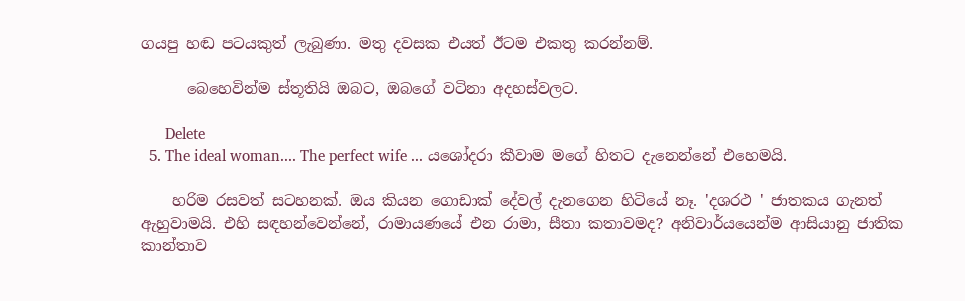ගයපු හඬ පටයකුත් ලැබුණා. මතු දවසක එයත් ඊටම එකතු කරන්නම්.

      බෙහෙවින්ම ස්තූතියි ඔබට, ඔබගේ වටිනා අදහස්වලට.

      Delete
  5. The ideal woman.... The perfect wife ... යශෝදරා කීවාම මගේ හිතට දැනෙන්නේ එහෙමයි.

    හරිම රසවත් සටහනක්. ඔය කියන ගොඩාක් දේවල් දැනගෙන හිටියේ නෑ. 'දශරථ ' ජාතකය ගැනත් ඇහුවාමයි. එහි සඳහන්වෙන්නේ, රාමායණයේ එන රාමා, සීතා කතාවමද? අනිවාර්යයෙන්ම ආසියානු ජාතික කාන්තාව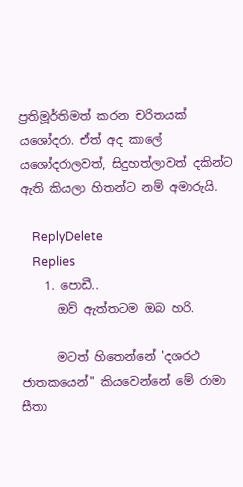ප්‍රතිමූර්තිමත් කරන චරිතයක් යශෝදරා. ඒත් අද කාලේ යශෝදරාලවත්, සිදුහත්ලාවත් දකින්ට ඇති කියලා හිතන්ට නම් අමාරුයි.

    ReplyDelete
    Replies
    1. පොඩී..
      ඔව් ඇත්තටම ඔබ හරි.

      මටත් හිතෙන්නේ 'දශරථ ජාතකයෙන්" කියවෙන්නේ මේ රාමා සීතා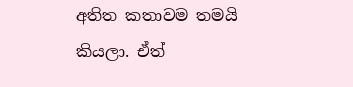අතිත කතාවම තමයි කියලා. ඒත්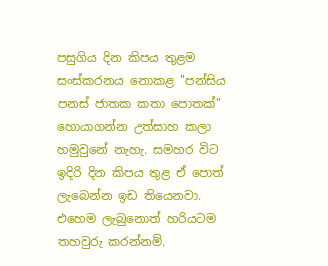පසුගිය දින කිපය තුළම සංස්කරනය නොකළ "පන්සිය පනස් ජාතක කතා පොතක්" හොයාගන්න උත්සාහ කලා හමුවුනේ නැහැ. සමහර විට ඉදිරි දින කිපය තුළ ඒ පොත් ලැබෙන්න ඉඩ තියෙනවා. එහෙම ලැබුනොත් හරියටම තහවුරු කරන්නම්.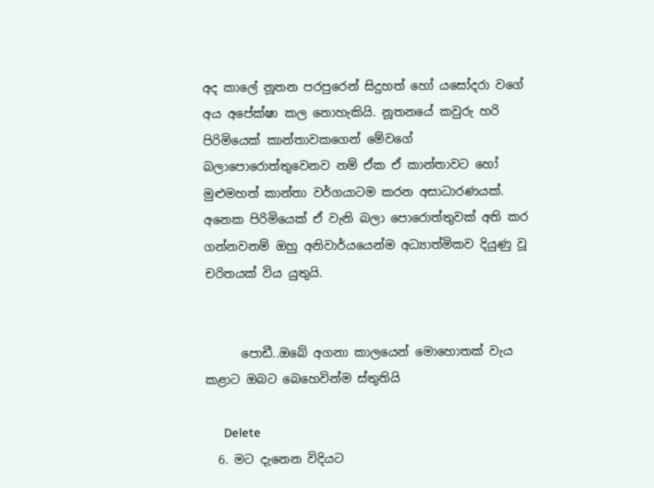අද කාලේ නූතන පරපුරෙන් සිදුහත් හෝ යසෝදරා වගේ අය අපේක්ෂා කල නොහැකියි. නූතනයේ කවුරු හරි පිරිමියෙක් කාන්තාවකගෙන් මේවගේ බලාපොරොත්තුවෙනව නම් ඒක ඒ කාන්තාවට හෝ මුළුමහත් කාන්තා වර්ගයාටම කරන අසාධාරණයක්. අනෙක පිරිමියෙක් ඒ වැනි බලා පොරොත්තුවක් අති කර ගන්නවනම් ඔහු අනිවාර්යයෙන්ම අධ්‍යාත්මිකව දියුණු වූ චරිතයක් විය යුතුයි.


      පොඩී..ඔබේ අගනා කාලයෙන් මොහොතක් වැය කළාට ඔබට බෙහෙවින්ම ස්තුතියි

      Delete
  6. මට දැනෙන විදියට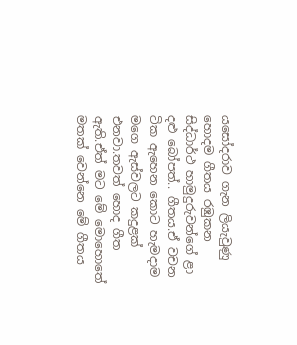යසෝදරාව ගැන ලියැවුණු හොදම ගීතය රඹුකන සිද්ධාර්ථ හාමුදුරුවන්ගේ ළා දළු බෝපත්.. ගීතය.ඒ වචන ටික ඇහෙන කොට හැමදාම මගෙ ඇස්වලට කදුළක් එනවා.තවත් හොද ගීත ඇති.ඒත් මට මේ මොහොතේ මතක් වෙන්නෙ මේ ගීතය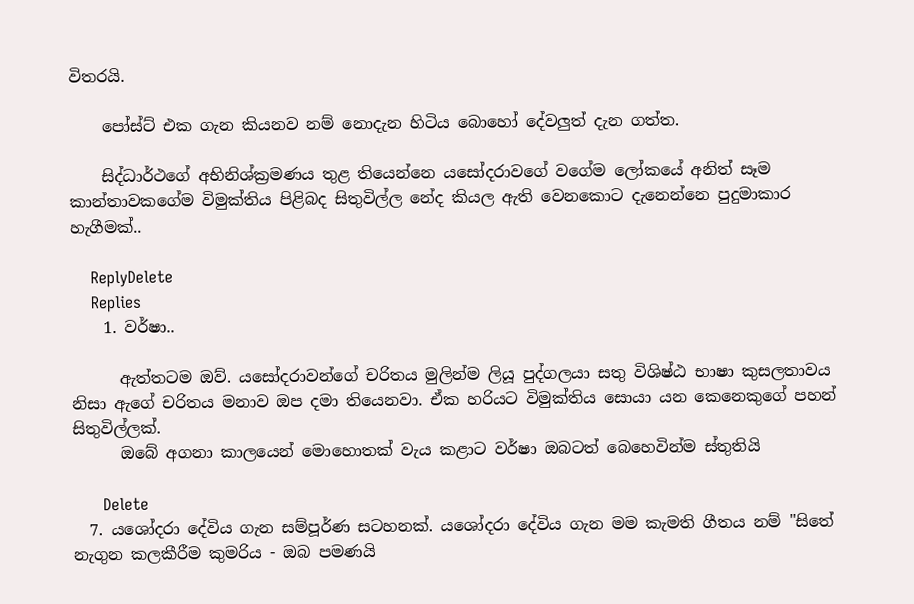විතරයි.

    පෝස්ට් එක ගැන කියනව නම් නොදැන හිටිය බොහෝ දේවලුත් දැන ගත්ත.

    සිද්ධාර්ථගේ අභිනිශ්ක්‍රමණය තුළ තියෙන්නෙ යසෝදරාවගේ වගේම ලෝකයේ අනිත් සෑම කාන්තාවකගේම විමුක්තිය පිළිබද සිතුවිල්ල නේද කියල ඇති වෙනකොට දැනෙන්නෙ පුදුමාකාර හැගීමක්..

    ReplyDelete
    Replies
    1. වර්ෂා..

      ඇත්තටම ඔව්. යසෝදරාවන්ගේ චරිතය මුලින්ම ලියූ පුද්ගලයා සතු විශිෂ්ඨ භාෂා කුසලතාවය නිසා ඇගේ චරිතය මනාව ඔප දමා තියෙනවා. ඒක හරියට විමුක්තිය සොයා යන කෙනෙකුගේ පහන් සිතුවිල්ලක්.
      ඔබේ අගනා කාලයෙන් මොහොතක් වැය කළාට වර්ෂා ඔබටත් බෙහෙවින්ම ස්තුතියි

      Delete
  7. යශෝදරා දේවිය ගැන සම්පූර්ණ සටහනක්. යශෝදරා දේවිය ගැන මම කැමති ගීතය නම් "සිතේ නැගුන කලකීරීම කුමරිය - ඔබ පමණයි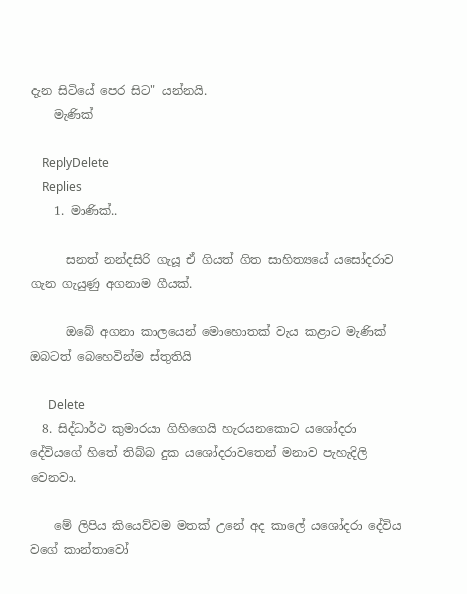දැන සිටියේ පෙර සිට" යන්නයි.
    මැණික්

    ReplyDelete
    Replies
    1. මාණික්..

      සනත් නන්දසිරි ගැයූ ඒ ගියත් ගිත සාහිත්‍යයේ යසෝදරාව ගැන ගැයුණු අගනාම ගීයක්.

      ඔබේ අගනා කාලයෙන් මොහොතක් වැය කළාට මැණික් ඔබටත් බෙහෙවින්ම ස්තුතියි

      Delete
  8. සිද්ධාර්ථ කුමාරයා ගිහිගෙයි හැරයනකොට යශෝදරා දේවියගේ හිතේ තිබ්බ දුක යශෝදරාවතෙන් මනාව පැහැදිලි වෙනවා.

    මේ ලිපිය කියෙව්වම මතක් උනේ අද කාලේ යශෝදරා දේවිය වගේ කාන්තාවෝ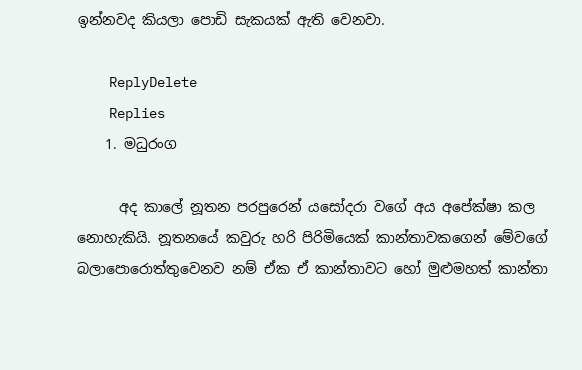ඉන්නවද කියලා පොඩි සැකයක් ඇති වෙනවා.

    ReplyDelete
    Replies
    1. මධුරංග

      අද කාලේ නූතන පරපුරෙන් යසෝදරා වගේ අය අපේක්ෂා කල නොහැකියි. නූතනයේ කවුරු හරි පිරිමියෙක් කාන්තාවකගෙන් මේවගේ බලාපොරොත්තුවෙනව නම් ඒක ඒ කාන්තාවට හෝ මුළුමහත් කාන්තා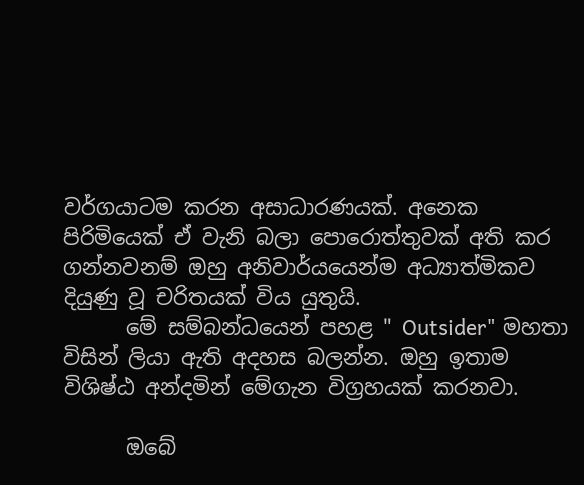වර්ගයාටම කරන අසාධාරණයක්. අනෙක පිරිමියෙක් ඒ වැනි බලා පොරොත්තුවක් අති කර ගන්නවනම් ඔහු අනිවාර්යයෙන්ම අධ්‍යාත්මිකව දියුණු වූ චරිතයක් විය යුතුයි.
      මේ සම්බන්ධයෙන් පහළ " Outsider" මහතා විසින් ලියා ඇති අදහස බලන්න. ඔහු ඉතාම විශිෂ්ඨ අන්දමින් මේගැන විග්‍රහයක් කරනවා.

      ඔබේ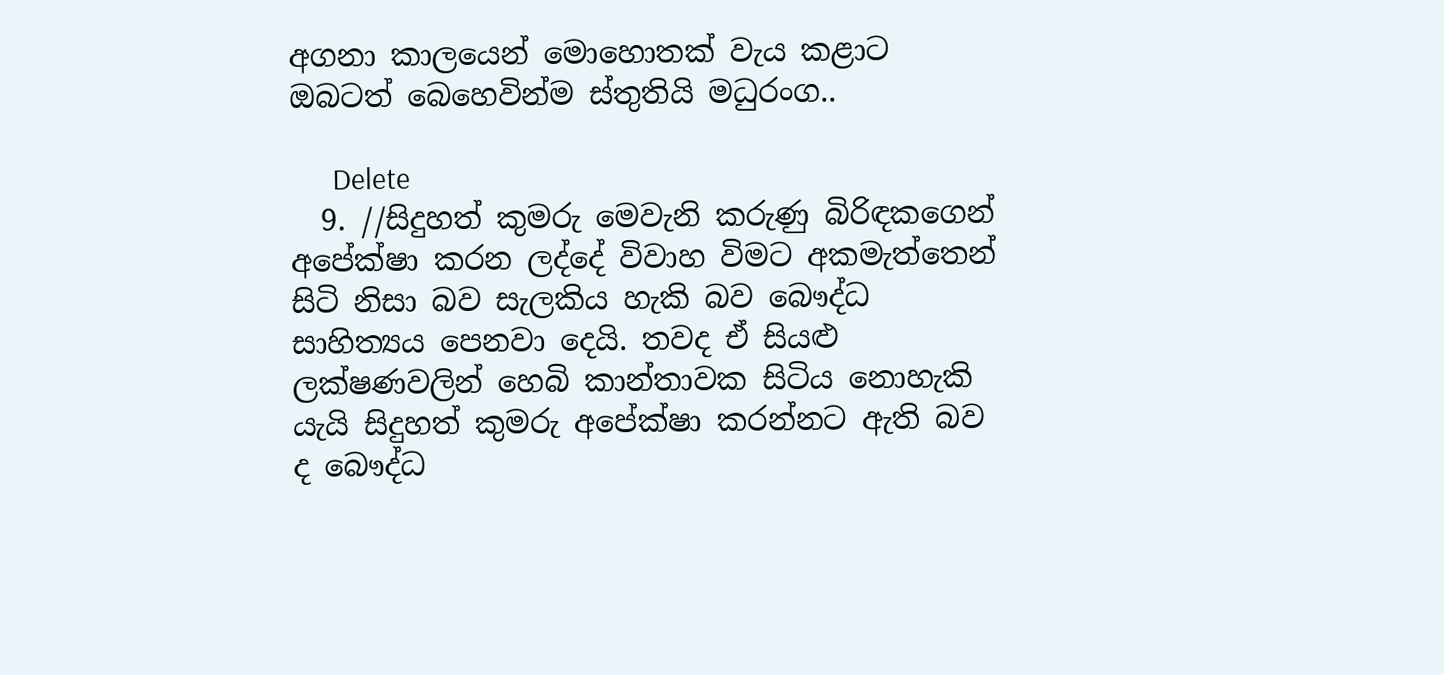අගනා කාලයෙන් මොහොතක් වැය කළාට ඔබටත් බෙහෙවින්ම ස්තුතියි මධුරංග..

      Delete
  9. //සිදුහත් කුමරු මෙවැනි කරුණු බිරිඳකගෙන් අපේක්ෂා කරන ලද්දේ විවාහ විමට අකමැත්තෙන් සිටි නිසා බව සැලකිය හැකි බව බෞද්ධ සාහිත්‍යය පෙනවා දෙයි. තවද ඒ සියළු ලක්ෂණවලින් හෙබි කාන්තාවක සිටිය නොහැකි යැයි සිදුහත් කුමරු අපේක්ෂා කරන්නට ඇති බව ද බෞද්ධ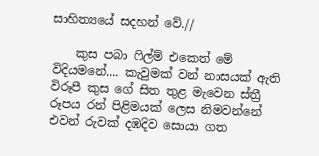සාහිත්‍යයේ සදහන් වේ.//

    කුස පබා ෆිල්ම් එකෙත් මේ විදියමනේ.... කැවුමක් වන් නාසයක් ඇති විරූපී කුස ගේ සිත තුළ මැවෙන ස්ත්‍රී රූපය රන් පිළිමයක් ලෙස නිමවන්නේ එවන් රුවක් දඹදිව සොයා ගත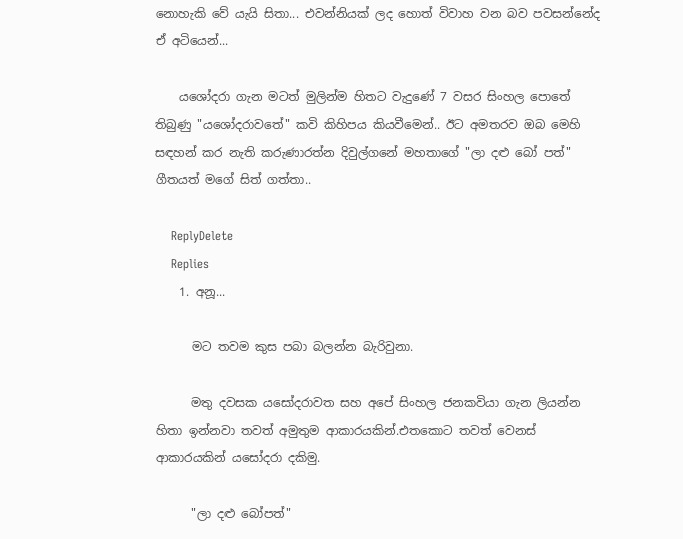නොහැකි වේ යැයි සිතා... එවන්නියක් ලද හොත් විවාහ වන බව පවසන්නේද ඒ අටියෙන්...

    යශෝදරා ගැන මටත් මුලින්ම හිතට වැදුණේ 7 වසර සිංහල පොතේ තිබුණු "යශෝදරාවතේ" කවි කිහිපය කියවීමෙන්.. ඊට අමතරව ඔබ මෙහි සඳහන් කර නැති කරුණාරත්න දිවුල්ගනේ මහතාගේ "ලා දළු බෝ පත්" ගීතයත් මගේ සිත් ගත්තා..

    ReplyDelete
    Replies
    1. අනූ...

      මට තවම කුස පබා බලන්න බැරිවුනා.

      මතු දවසක යසෝදරාවත සහ අපේ සිංහල ජනකවියා ගැන ලියන්න හිතා ඉන්නවා තවත් අමුතුම ආකාරයකින්.එතකොට තවත් වෙනස් ආකාරයකින් යසෝදරා දකිමු.

      "ලා දළු බෝපත්"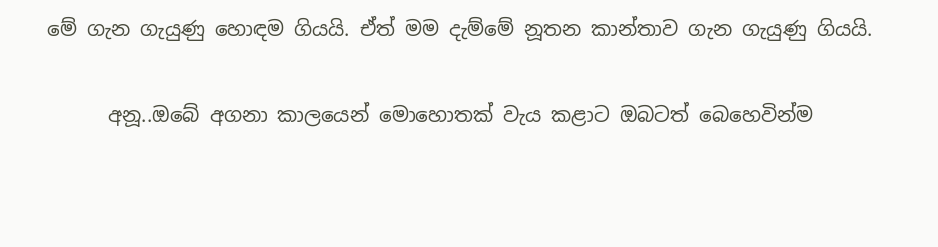මේ ගැන ගැයුණු හොඳම ගියයි. ඒත් මම දැම්මේ නූතන කාන්තාව ගැන ගැයුණු ගියයි.

      අනූ..ඔබේ අගනා කාලයෙන් මොහොතක් වැය කළාට ඔබටත් බෙහෙවින්ම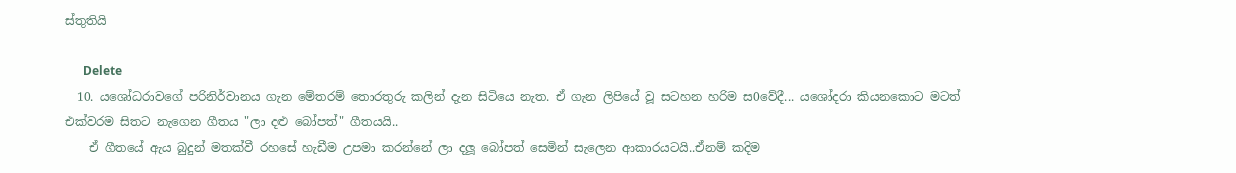ස්තුතියි

      Delete
  10. යශෝධරාවගේ පරිනිර්වානය ගැන මේතරම් තොරතුරු කලින් දැන සිටි‍යෙ නැත. ඒ ගැන ලිපියේ වූ සටහන හරිම ස0වේදී... යශෝදරා කියනකොට මටත් එක්වරම සිතට නැගෙන ගීතය "ලා දළු බෝපත්" ගීතයයි..
    ඒ ගීතයේ ඇය බුදුන් මතක්වී රහසේ හැඩීම උපමා කරන්නේ ලා දලූ බෝපත් සෙමින් සැලෙන ආකාරයටයි..ඒනම් කදිම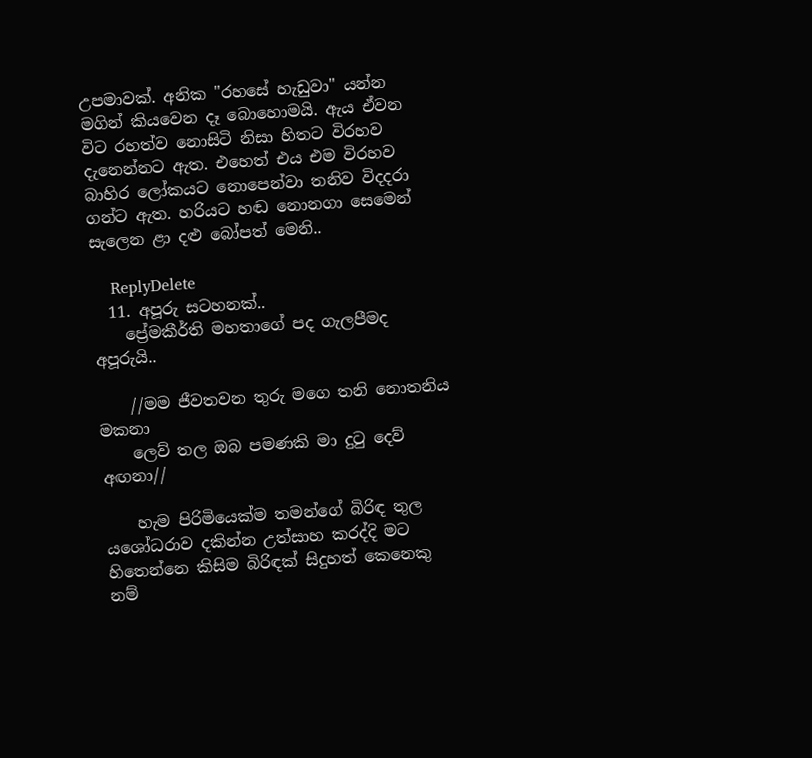උපමාවක්. අනික "රහසේ හැඩුවා" යන්න මගින් කියවෙන දෑ බොහොමයි. ඇය ඒවන විට රහත්ව නොසිටි නිසා හිතට විරහව දැනෙන්නට ඇත. එහෙත් එය එම විරහව බාහිර ලෝකයට නොපෙන්වා තනිව විදදරා ගන්ට ඇත. හරියට හඬ නොනගා සෙමෙන් සැලෙන ළා දළු බෝපත් මෙනි..

    ReplyDelete
  11. අපූරු සටහනක්..
    ප්‍රේමකීර්ති මහතාගේ පද ගැලපීමද අපූරුයි..

    //මම ජීවතවන තුරු මගෙ තනි නොතනිය මකනා
    ලෙව් තල ඔබ පමණකි මා දුටු දෙව් අඟනා//

    හැම පිරිමියෙක්ම තමන්ගේ බිරිඳ තුල යශෝධරාව දකින්න උත්සාහ කරද්දි මට හිතෙන්නෙ කිසිම බිරිඳක් සිදුහත් කෙනෙකු නම්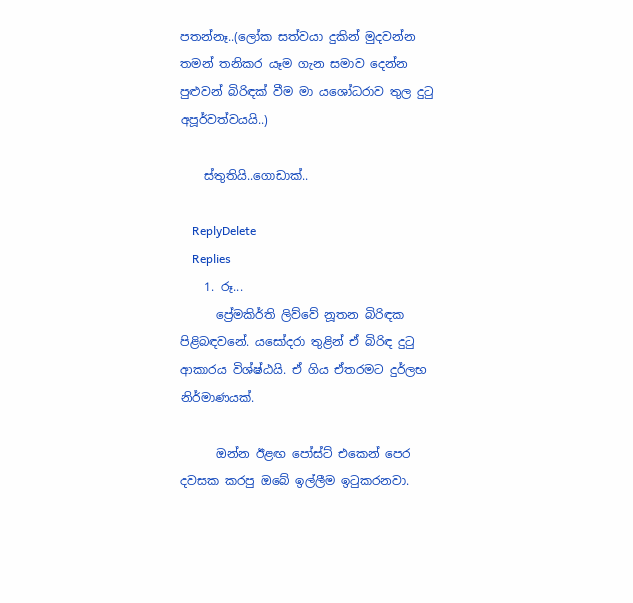පතන්නෑ..(ලෝක සත්වයා දුකින් මුදවන්න තමන් තනිකර යෑම ගැන සමාව දෙන්න පුළුවන් බිරිඳක් වීම මා යශෝධරාව තුල දුටු අපූර්වත්වයයි..)

    ස්තුතියි..ගොඩාක්..

    ReplyDelete
    Replies
    1. රූ...
      ප්‍රේමකිර්ති ලිව්වේ නූතන බිරිඳක පිළිබඳවනේ. යසෝදරා තුළින් ඒ බිරිඳ දුටු ආකාරය විශ්ෂ්ඨයි. ඒ ගිය ඒතරමට දුර්ලභ නිර්මාණයක්.

      ඔන්න ඊළඟ පෝස්ට් එකෙන් පෙර දවසක කරපු ඔබේ ඉල්ලීම ඉටුකරනවා.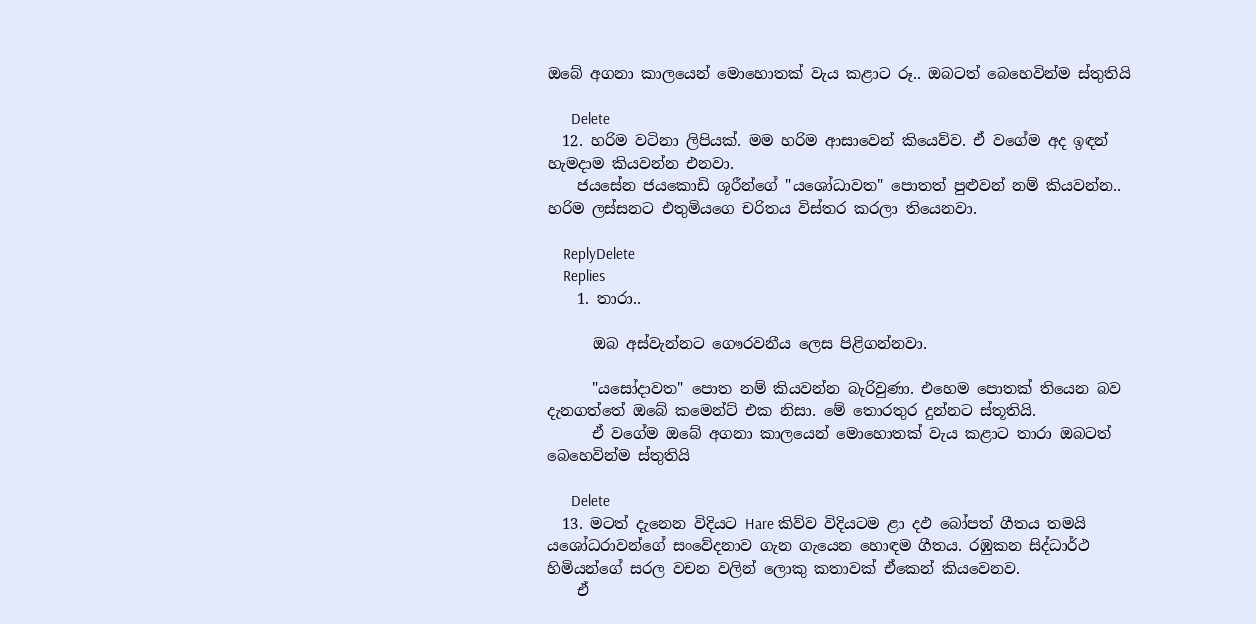ඔබේ අගනා කාලයෙන් මොහොතක් වැය කළාට රූ.. ඔබටත් බෙහෙවින්ම ස්තුතියි

      Delete
  12. හරිම වටිනා ලිපියක්. මම හරිම ආසාවෙන් කියෙව්ව. ඒ වගේම අද ඉඳන් හැමදාම කියවන්න එනවා.
    ජයසේන ජයකොඩි ශූරීන්ගේ "යශෝධාවත" පොතත් පුළුවන් නම් කියවන්න.. හරිම ලස්සනට එතුමියගෙ චරිතය විස්තර කරලා තියෙනවා.

    ReplyDelete
    Replies
    1. තාරා..

      ඔබ අස්වැන්නට ගෞරවනීය ලෙස පිළිගන්නවා.

      "යසෝදාවත" පොත නම් කියවන්න බැරිවුණා. එහෙම පොතක් තියෙන බව දැනගත්තේ ඔබේ කමෙන්ට් එක නිසා. මේ තොරතුර දුන්නට ස්තූතියි.
      ඒ වගේම ඔබේ අගනා කාලයෙන් මොහොතක් වැය කළාට තාරා ඔබටත් බෙහෙවින්ම ස්තුතියි

      Delete
  13. මටත් දැනෙන විදියට Hare කිව්ව විදියටම ළා දඵ බෝපත් ගීතය තමයි යශෝධරාවන්ගේ සංවේදනාව ගැන ගැයෙන හොඳම ගීතය. රඹුකන සිද්ධාර්ථ හිමියන්ගේ සරල වචන වලින් ලොකු කතාවක් ඒකෙන් කියවෙනව.
    ඒ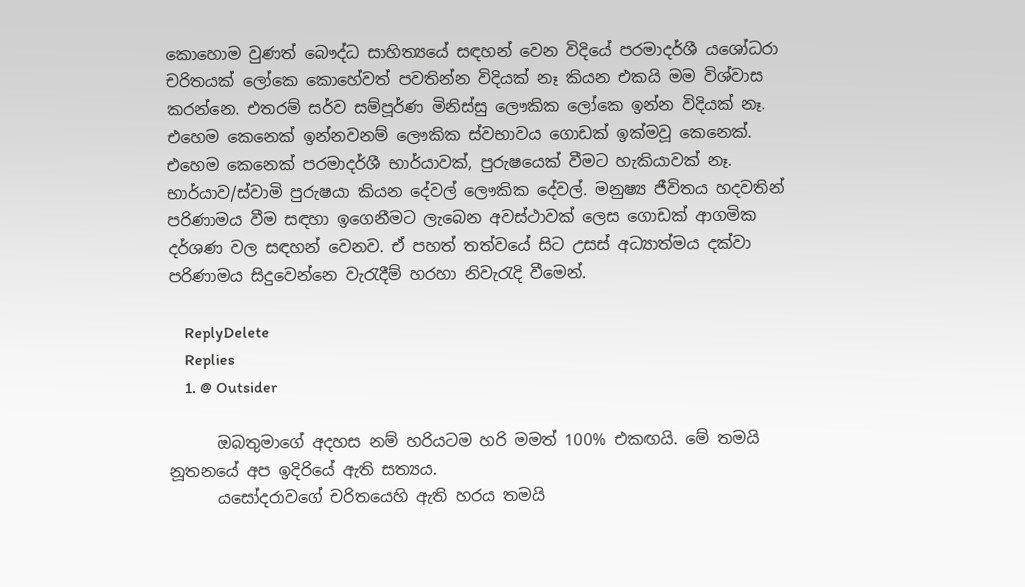කොහොම වුණත් බෞද්ධ සාහිත්‍යයේ සඳහන් වෙන විදියේ පරමාදර්ශී යශෝධරා චරිතයක් ලෝකෙ කොහේවත් පවතින්න විදියක් නෑ කියන එකයි මම විශ්වාස කරන්නෙ. එතරම් සර්ව සම්පූර්ණ මිනිස්සු ලෞකික ලෝකෙ ඉන්න විදියක් නෑ. එහෙම කෙනෙක් ඉන්නවනම්‍ ලෞකික ස්වභාවය ගොඩක් ඉක්මවූ කෙනෙක්. එහෙම කෙනෙක් පරමාදර්ශී භාර්යාවක්, පුරුෂයෙක් වීමට හැකියාවක් නෑ. භාර්යාව/ස්වාමි පුරුෂයා කියන දේවල් ලෞකික දේවල්. මනුෂ්‍ය ජීවිතය හදවතින් පරිණාමය වීම සඳහා ඉගෙනීමට ලැබෙන අවස්ථාවක් ලෙස ගොඩක් ආගමික දර්ශණ වල සඳහන් වෙනව. ඒ පහත් තත්වයේ සිට උසස් අධ්‍යාත්මය දක්වා පරිණාමය සිදුවෙන්නෙ වැරැදීම් හරහා නිවැරැදි වීමෙන්.

    ReplyDelete
    Replies
    1. @ Outsider

      ඔබතුමාගේ අදහස නම් හරියටම හරි මමත් 100% එකඟයි. මේ තමයි නූතනයේ අප ඉදිරියේ ඇති සත්‍යය.
      යසෝදරාවගේ චරිතයෙහි ඇති හරය තමයි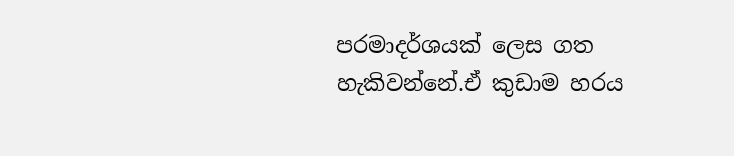පරමාදර්ශයක් ලෙස ගත හැකිවන්නේ.ඒ කුඩාම හරය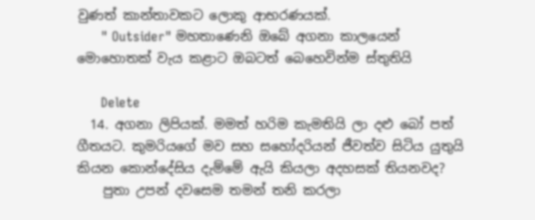වුණත් කාන්තාවකට ලොකු ආභරණයක්.
      " Outsider" මහතාණෙනි ඔබේ අගනා කාලයෙන් මොහොතක් වැය කළාට ඔබටත් බෙහෙවින්ම ස්තුතියි

      Delete
  14. අගනා ලිපියක්. මමත් හරිම කැමතියි ලා දළු බෝ පත් ගීතයට. කුමරියගේ මව සහ සහෝදරියන් ජීවත්ව සිටිය යුතුයි කියන කොන්දේසිය දැම්මේ ඇයි කියලා අදහසක් තියනවද?
    පුතා උපන් දවසෙම තමන් තනි කරලා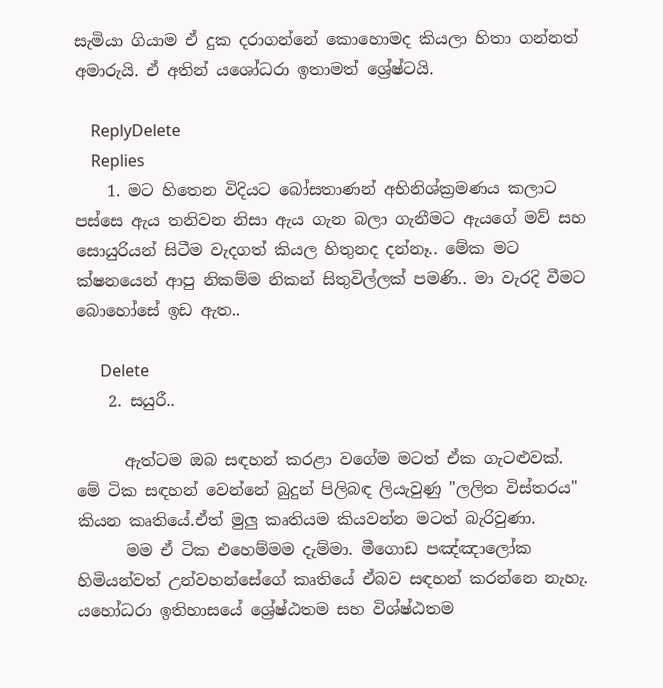සැමියා ගියාම ඒ දුක දරාගන්නේ කොහොමද කියලා හිතා ගන්නත් අමාරුයි. ඒ අතින් යශෝධරා ඉතාමත් ශ්‍රේෂ්ටයි.

    ReplyDelete
    Replies
    1. මට හිතෙන විදියට බෝසතාණන් අභිනිශ්ක්‍රමණය කලාට පස්සෙ ඇය තනිවන නිසා ඇය ගැන බලා ගැනීමට ඇයගේ මව් සහ සොයුරියන් සිටීම වැදගත් කියල හිතුනද දන්නෑ.. මේක මට ක්ෂනයෙන් ආපු නිකම්ම නිකන් සිතුවිල්ලක් පමණි.. මා වැරදි වීමට බොහෝසේ ඉඩ ඇත..

      Delete
    2. සයුරී..

      ඇත්ටම ඔබ සඳහන් කරළා වගේම මටත් ඒක ගැටළුවක්. මේ ටික සඳහන් වෙන්නේ බුදුන් පිලිබඳ ලියැවුණු "ලලිත විස්තරය" කියන කෘතියේ.ඒත් මුලු කෘතියම කියවන්න මටත් බැරිවුණා.
      මම ඒ ටික එහෙම්මම දැම්මා. මීගොඩ පඤ්ඤාලෝක හිමියන්වත් උන්වහන්සේගේ කෘතියේ ඒබව සඳහන් කරන්නෙ නැහැ. යහෝධරා ඉතිහාසයේ ශ්‍රේෂ්ඨතම සහ විශ්ෂ්ඨතම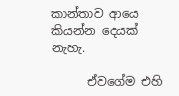කාන්තාව ආයෙ කියන්න දෙයක් නැහැ.

      ඒවගේම එහි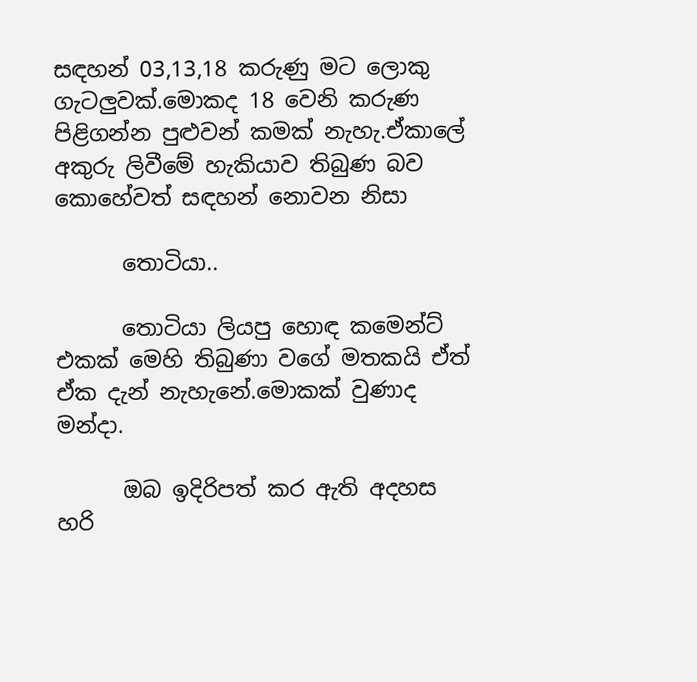සඳහන් 03,13,18 කරුණු මට ලොකු ගැටලුවක්.මොකද 18 වෙනි කරුණ පිළිගන්න පුළුවන් කමක් නැහැ.ඒකාලේ අකුරු ලිවීමේ හැකියාව තිබුණ බව කොහේවත් සඳහන් නොවන නිසා

      තොටියා..

      තොටියා ලියපු හොඳ කමෙන්ට් එකක් මෙහි තිබුණා වගේ මතකයි ඒත් ඒක දැන් නැහැනේ.මොකක් වුණාද මන්දා.

      ඔබ ඉදිරිපත් කර ඇති අදහස හරි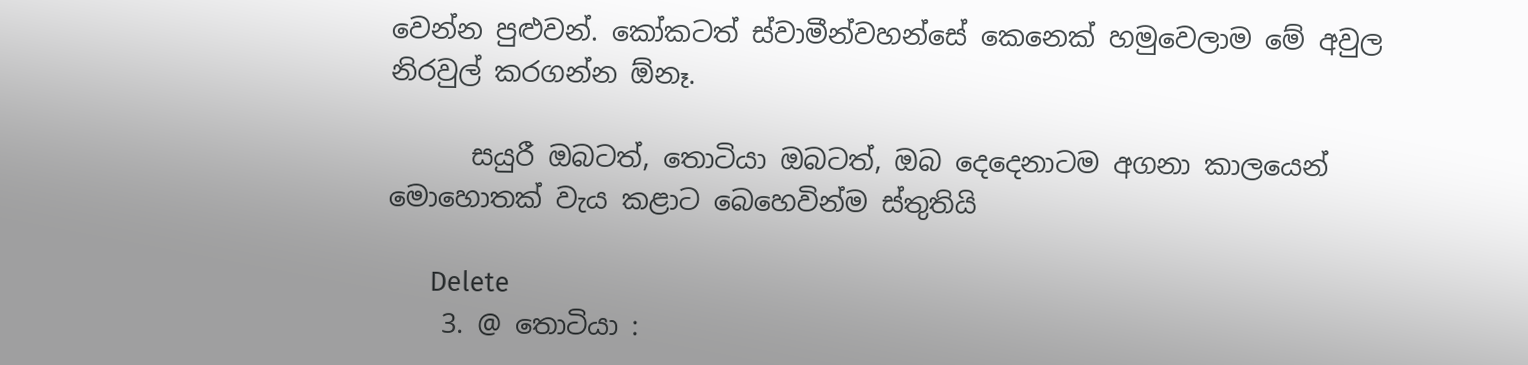වෙන්න පුළුවන්. කෝකටත් ස්වාමීන්වහන්සේ කෙනෙක් හමුවෙලාම මේ අවුල නිරවුල් කරගන්න ඕනෑ.

      සයුරී ඔබටත්, තොටියා ඔබටත්, ඔබ දෙදෙනාටම අගනා කාලයෙන් මොහොතක් වැය කළාට බෙහෙවින්ම ස්තුතියි

      Delete
    3. @ තොටියා :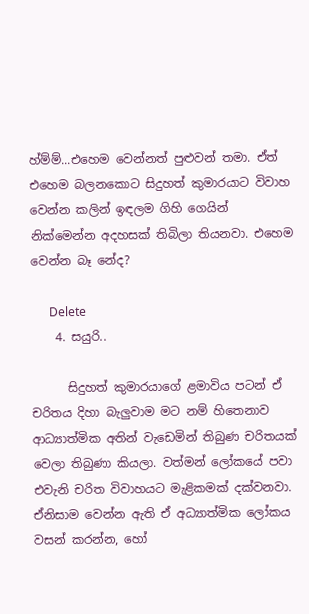හ්ම්ම්...එහෙම වෙන්නත් පුළුවන් තමා. ඒත් එහෙම බලනකොට සිදුහත් කුමාරයාට විවාහ වෙන්න කලින් ඉඳලම ගිහි ගෙයින් නික්මෙන්න අදහසක් තිබිලා තියනවා. එහෙම වෙන්න බෑ නේද?

      Delete
    4. සයුරි..

      සිදුහත් කුමාරයාගේ ළමාවිය පටන් ඒ චරිතය දිහා බැලුවාම මට නම් හිතෙනාව ආධ්‍යාත්මික අතින් වැඩෙමින් තිබුණ චරිතයක් වෙලා තිබුණා කියලා. වත්මන් ලෝකයේ පවා එවැනි චරිත විවාහයට මැළිකමක් දක්වනවා. ඒනිසාම වෙන්න ඇති ඒ අධ්‍යාත්මික ලෝකය වසන් කරන්න, හෝ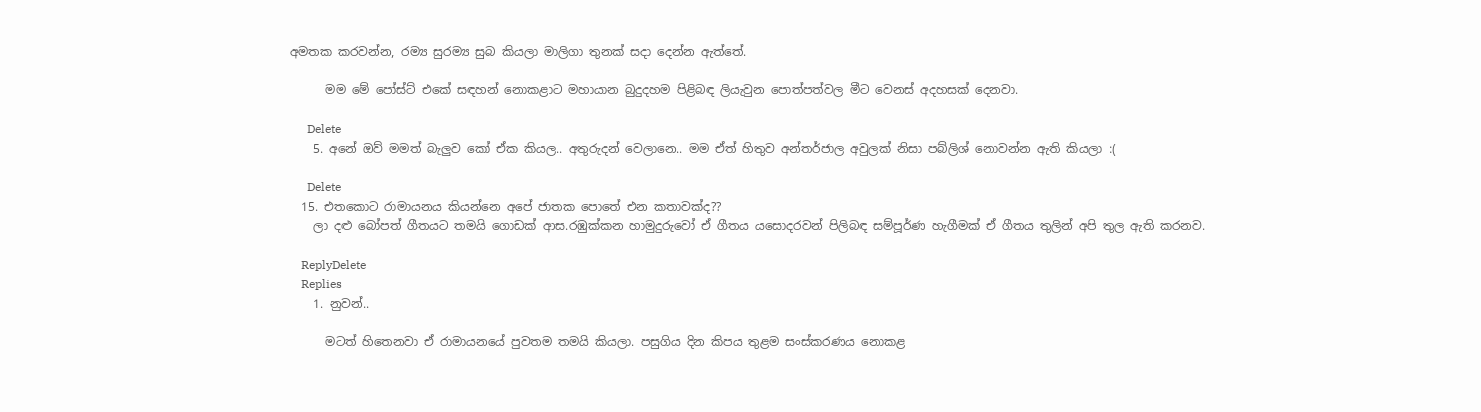අමතක කරවන්න, රම්‍ය සුරම්‍ය සුබ කියලා මාලිගා තුනක් සදා දෙන්න ඇත්තේ.

      මම මේ පෝස්ට් එකේ සඳහන් නොකළාට මහායාන බුදුදහම පිළිබඳ ලියැවුන පොත්පත්වල මීට වෙනස් අදහසක් දෙනවා.

      Delete
    5. අනේ ඔව් මමත් බැලුව කෝ ඒක කියල.. අතුරුදන් වෙලානෙ.. මම ඒත් හිතුව අන්තර්ජාල අවුලක් නිසා පබ්ලිශ් නොවන්න ඇති කියලා :(

      Delete
  15. එතකොට රාමායනය කියන්නෙ අපේ ජාතක පොතේ එන කතාවක්ද??
    ලා දළු බෝපත් ගීතයට තමයි ගොඩක් ආස.රඹුක්කන හාමුදුරුවෝ ඒ ගීතය යසොදරවන් පිලිබඳ සම්පූර්ණ හැගීමක් ඒ ගීතය තුලින් අපි තුල ඇති කරනව.

    ReplyDelete
    Replies
    1. නුවන්..

      මටත් හිතෙනවා ඒ රාමායනයේ පුවතම තමයි කියලා. පසුගිය දින කිපය තුළම සංස්කරණය නොකළ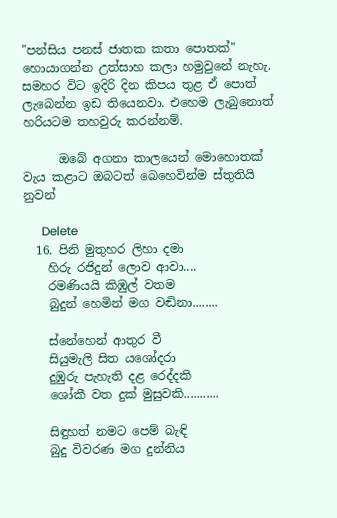"පන්සිය පනස් ජාතක කතා පොතක්" හොයාගන්න උත්සාහ කලා හමුවුනේ නැහැ. සමහර විට ඉදිරි දින කිපය තුළ ඒ පොත් ලැබෙන්න ඉඩ තියෙනවා. එහෙම ලැබුනොත් හරියටම තහවුරු කරන්නම්.

      ඔබේ අගනා කාලයෙන් මොහොතක් වැය කළාට ඔබටත් බෙහෙවින්ම ස්තුතියි නුවන්

      Delete
  16. පිනි මුතුහර ලිහා දමා
    හිරු රජිදුන් ලොව ආවා....
    රමණියයි කිඹුල් වතම
    බුදුන් හෙමින් මග වඬිනා........

    ස්නේහෙන් ආතුර වී
    සියුමැලි සිත යශෝදරා
    දුඹුරු පැහැති දළ රෙද්දකි
    ශෝකී වත දුක් මුසුවකි...........

    සිඳුහත් නමට පෙම් බැඳි
    බුදු විවරණ මග දුන්නිය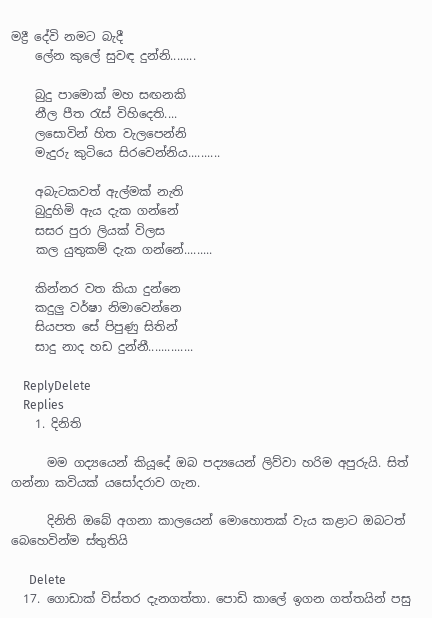මද්‍රී දේවි නමට බැදී
    ලේන කුලේ සුවඳ දුන්නි........

    බුදු පාමොක් මහ සඟනකි
    නීල පීත රැස් විහිදෙති....
    ලසොවින් හිත වැලපෙන්නි
    මැදුරු කුටියෙ සිරවෙන්නිය..........

    අබැටකවත් ඇල්මක් නැති
    බුදුහිමි ඇය දැක ගන්නේ
    සසර පුරා ලියක් විලස
    කල යුතුකම් දැක ගන්නේ.........

    කින්නර වත කියා දුන්නෙ
    කදුලු වර්ෂා නිමාවෙන්නෙ
    සියපත සේ පිපුණු සිතින්
    සාදු නාද හඩ දුන්නී..............

    ReplyDelete
    Replies
    1. දිනිති

      මම ගද්‍යයෙන් කියූදේ ඔබ පද්‍යයෙන් ලිව්වා හරිම අපුරුයි. සිත් ගන්නා කවියක් යසෝදරාව ගැන.

      දිනිති ඔබේ අගනා කාලයෙන් මොහොතක් වැය කළාට ඔබටත් බෙහෙවින්ම ස්තුතියි

      Delete
  17. ගොඩාක් විස්තර දැනගත්තා. පොඩි කාලේ ඉගන ගත්තයින් පසු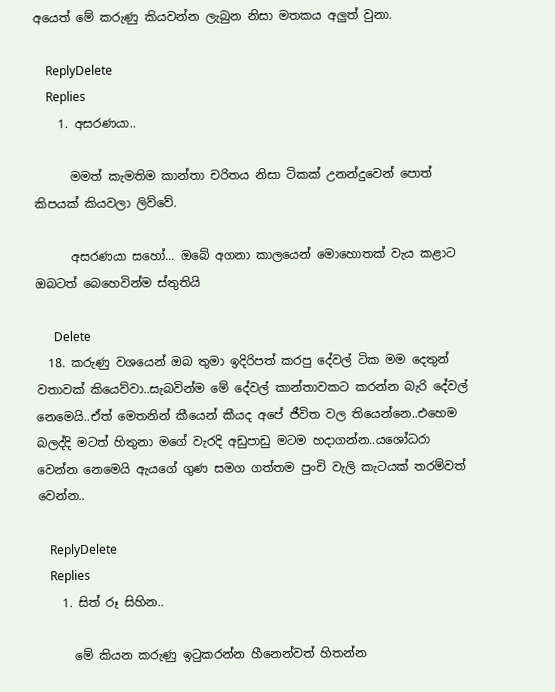අයෙත් මේ කරුණු කියවන්න ලැබුන නිසා මතකය අලුත් වුනා.

    ReplyDelete
    Replies
    1. අසරණයා..

      මමත් කැමතිම කාන්තා චරිතය නිසා ටිකක් උනන්දුවෙන් පොත් කිපයක් කියවලා ලිව්වේ.

      අසරණයා සහෝ... ඔබේ අගනා කාලයෙන් මොහොතක් වැය කළාට ඔබටත් බෙහෙවින්ම ස්තුතියි

      Delete
  18. කරුණු වශයෙන් ඔබ තුමා ඉදිරිපත් කරපු දේවල් ටික මම දෙතුන් වතාවක් කියෙව්වා..සැබවින්ම මේ දේවල් කාන්තාවකට කරන්න බැරි දේවල් නෙමෙයි..ඒත් මෙතනින් කීයෙන් කීයද අපේ ජීවිත වල තියෙන්නෙ..එහෙම බලද්දි මටත් හිතුනා මගේ වැරදි අඩුපාඩු මටම හදාගන්න..යශෝධරා වෙන්න නෙමෙයි ඇයගේ ගුණ සමග ගත්තම පුංචි වැලි කැටයක් තරම්වත් වෙන්න..

    ReplyDelete
    Replies
    1. සිත් රූ සිහින..

      මේ කියන කරුණු ඉටුකරන්න හීනෙන්වත් හිතන්න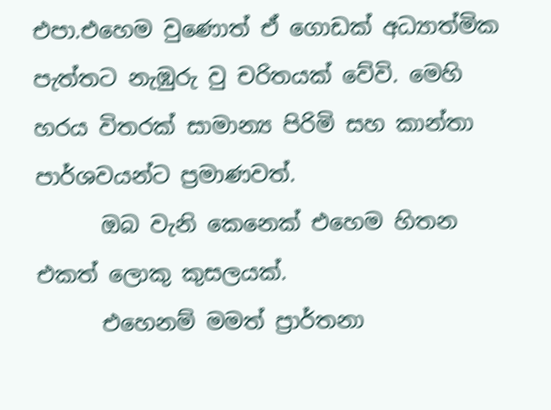එපා.එහෙම වුණොත් ඒ ගොඩක් අධ්‍යාත්මික පැත්තට නැඹුරු වු චරිතයක් වේවි. මෙහි හරය විතරක් සාමාන්‍ය පිරිමි සහ කාන්තා පාර්ශවයන්ට ප්‍රමාණවත්.
      ඔබ වැනි කෙනෙක් එහෙම හිතන එකත් ලොකු කුසලයක්.
      එහෙනම් මමත් ප්‍රාර්තනා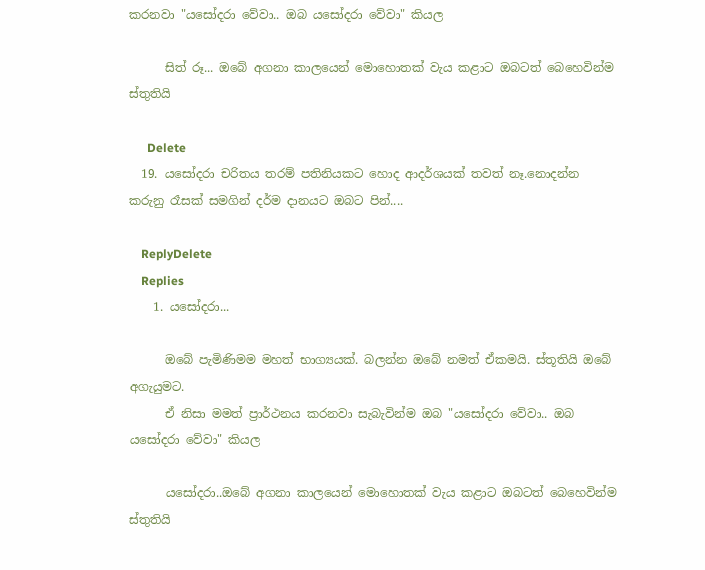කරනවා "යසෝදරා වේවා.. ඔබ යසෝදරා වේවා" කියල

      සිත් රූ... ඔබේ අගනා කාලයෙන් මොහොතක් වැය කළාට ඔබටත් බෙහෙවින්ම ස්තුතියි

      Delete
  19. යසෝදරා චරිතය තරම් පතිනියකට හොද ආදර්ශයක් තවත් නෑ.නොදන්න කරුනු රෑසක් සමගින් දර්ම දානයට ඔබට පින්....

    ReplyDelete
    Replies
    1. යසෝදරා...

      ඔබේ පැමිණිමම මහත් භාග්‍යයක්. බලන්න ඔබේ නමත් ඒකමයි. ස්තූතියි ඔබේ අගැයුමට.
      ඒ නිසා මමත් ප්‍රාර්ථනය කරනවා සැබැවින්ම ඔබ "යසෝදරා වේවා.. ඔබ යසෝදරා වේවා" කියල

      යසෝදරා..ඔබේ අගනා කාලයෙන් මොහොතක් වැය කළාට ඔබටත් බෙහෙවින්ම ස්තුතියි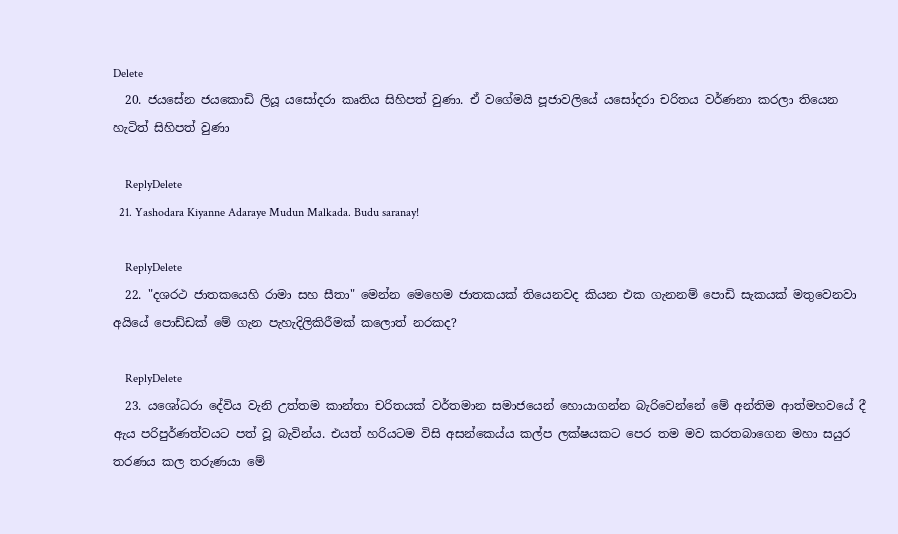Delete
  20. ජයසේන ජයකොඩි ලියූ යසෝදරා කෘතිය සිහිපත් වුණා. ඒ වගේමයි පූජාවලියේ යසෝදරා චරිතය වර්ණනා කරලා තියෙන හැටිත් සිහිපත් වුණා

    ReplyDelete
  21. Yashodara Kiyanne Adaraye Mudun Malkada. Budu saranay!

    ReplyDelete
  22. "දශරථ ජාතකයෙහි රාමා සහ සීතා" මෙන්න මෙහෙම ජාතකයක් තියෙනවද කියන එක ගැනනම් පොඩි සැකයක් මතුවෙනවා අයියේ පොඩ්ඩක් මේ ගැන පැහැදිලිකිරීමක් කලොත් නරකද?

    ReplyDelete
  23. යශෝධරා දේවිය වැනි උත්තම කාන්තා චරිතයක් වර්තමාන සමාජයෙන් හොයාගන්න බැරිවෙන්නේ මේ අන්තිම ආත්මහවයේ දී ඇය පරිපුර්ණත්වයට පත් වූ බැවින්ය. එයත් හරියටම විසි අසන්කෙය්ය කල්ප ලක්ෂයකට පෙර තම මව කරතබාගෙන මහා සයුර තරණය කල තරුණයා මේ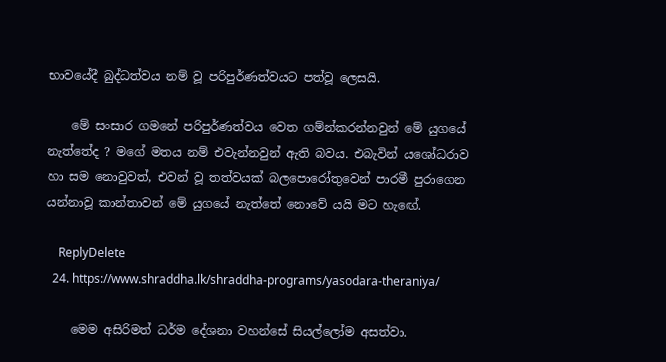භාවයේදී බුද්ධත්වය නම් වූ පරිපුර්ණත්වයට පත්වූ ලෙසයි.

    මේ සංසාර ගමනේ පරිපුර්ණත්වය වෙත ගම්න්කරන්නවුන් මේ යුගයේ නැත්තේද ? මගේ මතය නම් එවැන්නවුන් ඇති බවය. එබැවින් යශෝධරාව හා සම නොවුවත්, එවන් වූ තත්වයක් බලපොරෝතුවෙන් පාරමී පුරාගෙන යන්නාවූ කාන්තාවන් මේ යුගයේ නැත්තේ නොවේ යයි මට හැඟේ.

    ReplyDelete
  24. https://www.shraddha.lk/shraddha-programs/yasodara-theraniya/

    මෙම අසිරිමත් ධර්ම දේශනා වහන්සේ සියල්ලෝම අසත්වා.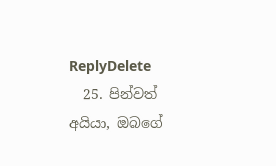ReplyDelete
  25. පින්වත් අයියා, ඔබගේ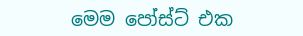මෙම පෝස්ට් එක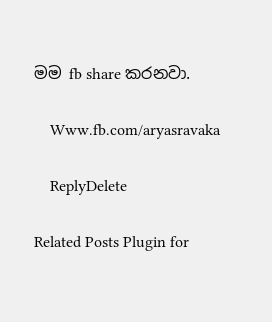මම fb share කරනවා.

    Www.fb.com/aryasravaka

    ReplyDelete

Related Posts Plugin for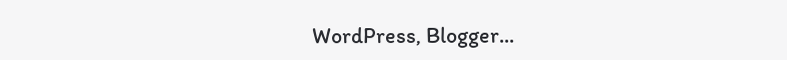WordPress, Blogger...